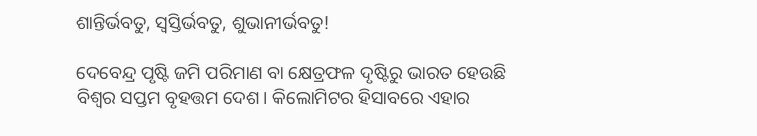ଶାନ୍ତିର୍ଭବତୁ, ସ୍ୱସ୍ତିର୍ଭବତୁ, ଶୁଭାନୀର୍ଭବତୁ!

ଦେବେନ୍ଦ୍ର ପୃଷ୍ଟି ଜମି ପରିମାଣ ବା କ୍ଷେତ୍ରଫଳ ଦୃଷ୍ଟିରୁ ଭାରତ ହେଉଛି ବିଶ୍ୱର ସପ୍ତମ ବୃହତ୍ତମ ଦେଶ। କିଲୋମିଟର ହିସାବରେ ଏହାର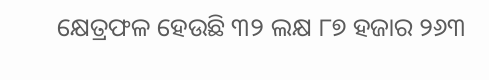କ୍ଷେତ୍ରଫଳ ହେଉଛି ୩୨ ଲକ୍ଷ ୮୭ ହଜାର ୨୬୩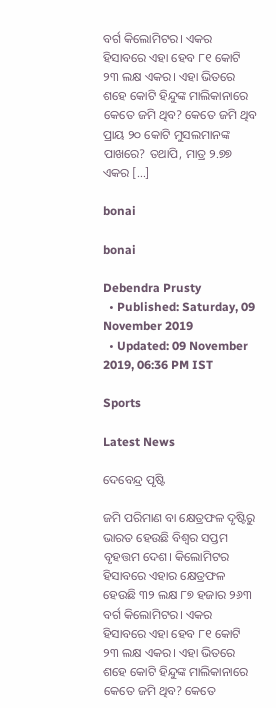ବର୍ଗ କିଲୋମିଟର। ଏକର ହିସାବରେ ଏହା ହେବ ୮୧ କୋଟି ୨୩ ଲକ୍ଷ ଏକର। ଏହା ଭିତରେ ଶହେ କୋଟି ହିନ୍ଦୁଙ୍କ ମାଲିକାନାରେ କେତେ ଜମି ଥିବ? କେତେ ଜମି ଥିବ ପ୍ରାୟ ୨୦ କୋଟି ମୁସଲମାନଙ୍କ ପାଖରେ? ତଥାପି, ମାତ୍ର ୨.୭୭ ଏକର […]

bonai

bonai

Debendra Prusty
  • Published: Saturday, 09 November 2019
  • Updated: 09 November 2019, 06:36 PM IST

Sports

Latest News

ଦେବେନ୍ଦ୍ର ପୃଷ୍ଟି

ଜମି ପରିମାଣ ବା କ୍ଷେତ୍ରଫଳ ଦୃଷ୍ଟିରୁ ଭାରତ ହେଉଛି ବିଶ୍ୱର ସପ୍ତମ ବୃହତ୍ତମ ଦେଶ। କିଲୋମିଟର ହିସାବରେ ଏହାର କ୍ଷେତ୍ରଫଳ ହେଉଛି ୩୨ ଲକ୍ଷ ୮୭ ହଜାର ୨୬୩ ବର୍ଗ କିଲୋମିଟର। ଏକର ହିସାବରେ ଏହା ହେବ ୮୧ କୋଟି ୨୩ ଲକ୍ଷ ଏକର। ଏହା ଭିତରେ ଶହେ କୋଟି ହିନ୍ଦୁଙ୍କ ମାଲିକାନାରେ କେତେ ଜମି ଥିବ? କେତେ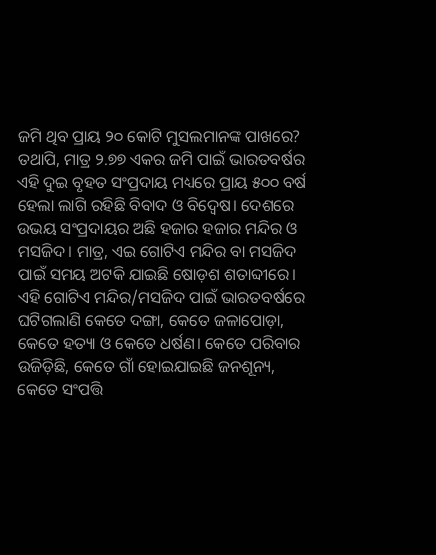ଜମି ଥିବ ପ୍ରାୟ ୨୦ କୋଟି ମୁସଲମାନଙ୍କ ପାଖରେ? ତଥାପି, ମାତ୍ର ୨.୭୭ ଏକର ଜମି ପାଇଁ ଭାରତବର୍ଷର ଏହି ଦୁଇ ବୃହତ ସଂପ୍ରଦାୟ ମଧ୍ୟରେ ପ୍ରାୟ ୫୦୦ ବର୍ଷ ହେଲା ଲାଗି ରହିଛି ବିବାଦ ଓ ବିଦ୍ୱେଷ। ଦେଶରେ ଉଭୟ ସଂପ୍ରଦାୟର ଅଛି ହଜାର ହଜାର ମନ୍ଦିର ଓ ମସଜିଦ। ମାତ୍ର, ଏଇ ଗୋଟିଏ ମନ୍ଦିର ବା ମସଜିଦ ପାଇଁ ସମୟ ଅଟକି ଯାଇଛି ଷୋଡ଼ଶ ଶତାବ୍ଦୀରେ। ଏହି ଗୋଟିଏ ମନ୍ଦିର/ମସଜିଦ ପାଇଁ ଭାରତବର୍ଷରେ ଘଟିଗଲାଣି କେତେ ଦଙ୍ଗା, କେତେ ଜଳାପୋଡ଼ା, କେତେ ହତ୍ୟା ଓ କେତେ ଧର୍ଷଣ। କେତେ ପରିବାର ଉଜିଡ଼ିଛି, କେତେ ଗାଁ ହୋଇଯାଇଛି ଜନଶୂନ୍ୟ, କେତେ ସଂପତ୍ତି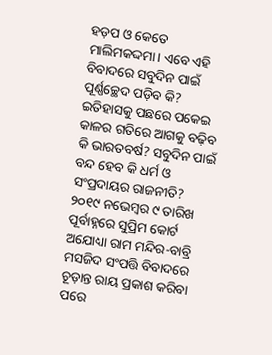ହଡ଼ପ ଓ କେତେ ମାଲିମକଦ୍ଦମା। ଏବେ ଏହି ବିବାଦରେ ସବୁଦିନ ପାଇଁ ପୂର୍ଣ୍ଣଚ୍ଛେଦ ପଡ଼ିବ କି? ଇତିହାସକୁ ପଛରେ ପକେଇ କାଳର ଗତିରେ ଆଗକୁ ବଢ଼ିବ କି ଭାରତବର୍ଷ? ସବୁଦିନ ପାଇଁ ବନ୍ଦ ହେବ କି ଧର୍ମ ଓ ସଂପ୍ରଦାୟର ରାଜନୀତି? ୨୦୧୯ ନଭେମ୍ବର ୯ ତାରିଖ ପୂର୍ବାହ୍ନରେ ସୁପ୍ରିମ କୋର୍ଟ ଅଯୋଧ୍ୟା ରାମ ମନ୍ଦିର-ବାବ୍ରି ମସଜିଦ ସଂପତ୍ତି ବିବାଦରେ ଚୂଡ଼ାନ୍ତ ରାୟ ପ୍ରକାଶ କରିବା ପରେ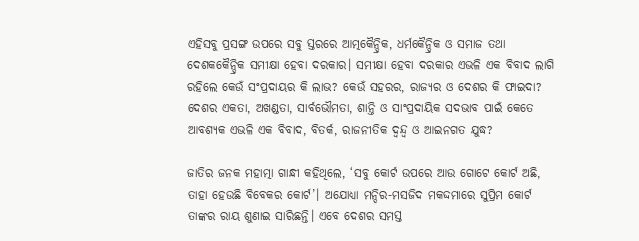ଏହିସବୁ ପ୍ରସଙ୍ଗ ଉପରେ ସବୁ ସ୍ତରରେ ଆତ୍ମକୈନ୍ଦ୍ରିକ, ଧର୍ମକୈନ୍ଦ୍ରିକ ଓ ସମାଜ ତଥା ଦେଶକକୈନ୍ଦ୍ରିକ ସମୀକ୍ଷା ହେବା ଦରକାର। ସମୀକ୍ଷା ହେବା ଦରକାର ଏଭଳି ଏକ ବିବାଦ ଲାଗି ରହିଲେ କେଉଁ ସଂପ୍ରଦାୟର କି ଲାଭ? କେଉଁ ସହରର, ରାଜ୍ୟର ଓ ଦେଶର କି ଫାଇଦା? ଦେଶର ଏକତା, ଅଖଣ୍ଡତା, ସାର୍ବଭୌମତା, ଶାନ୍ତି ଓ ସାଂପ୍ରଦାୟିକ ସଦଭାବ ପାଇଁ କେତେ ଆବଶ୍ୟକ ଏଭଳି ଏକ ବିବାଦ, ବିତର୍କ, ରାଜନୀତିକ ଦ୍ୱନ୍ଦ୍ୱ ଓ ଆଇନଗତ ଯୁଦ୍ଧ?

ଜାତିର ଜନକ ମହାତ୍ମା ଗାନ୍ଧୀ କହିଥିଲେ, ‘ସବୁ କୋର୍ଟ ଉପରେ ଆଉ ଗୋଟେ କୋର୍ଟ ଅଛି, ତାହା ହେଉଛି ବିବେକର କୋର୍ଟ’। ଅଯୋଧ୍ୟା ମନ୍ଦିର-ମସଜିଦ ମକଦ୍ଦମାରେ ସୁପ୍ରିମ କୋର୍ଟ ତାଙ୍କର ରାୟ ଶୁଣାଇ ସାରିଛନ୍ତି। ଏବେ ଦେଶର ସମସ୍ତ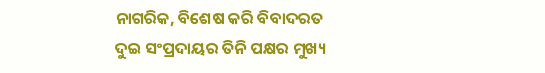ନାଗରିକ, ବିଶେଷ କରି ବିବାଦରତ ଦୁଇ ସଂପ୍ରଦାୟର ତିନି ପକ୍ଷର ମୁଖ୍ୟ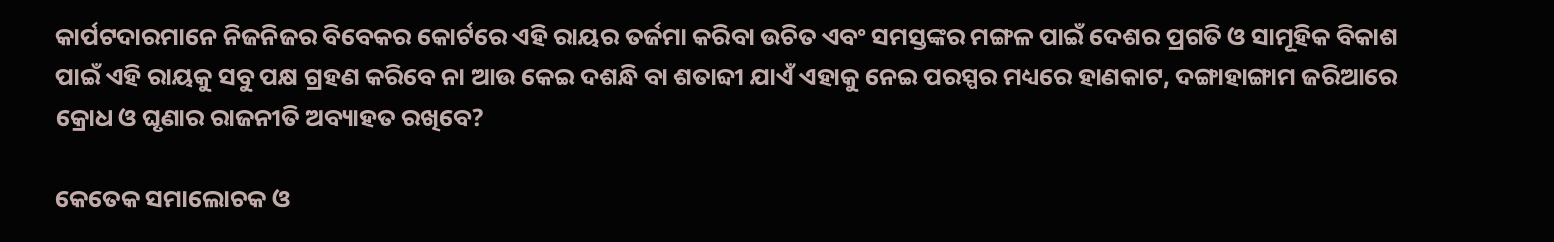କାର୍ପଟଦାରମାନେ ନିଜନିଜର ବିବେକର କୋର୍ଟରେ ଏହି ରାୟର ତର୍ଜମା କରିବା ଉଚିତ ଏବଂ ସମସ୍ତଙ୍କର ମଙ୍ଗଳ ପାଇଁ ଦେଶର ପ୍ରଗତି ଓ ସାମୂହିକ ବିକାଶ ପାଇଁ ଏହି ରାୟକୁ ସବୁ ପକ୍ଷ ଗ୍ରହଣ କରିବେ ନା ଆଉ କେଇ ଦଶନ୍ଧି ବା ଶତାବ୍ଦୀ ଯାଏଁ ଏହାକୁ ନେଇ ପରସ୍ପର ମଧ୍ୟରେ ହାଣକାଟ, ଦଙ୍ଗାହାଙ୍ଗାମ ଜରିଆରେ କ୍ରୋଧ ଓ ଘୃଣାର ରାଜନୀତି ଅବ୍ୟାହତ ରଖିବେ?

କେତେକ ସମାଲୋଚକ ଓ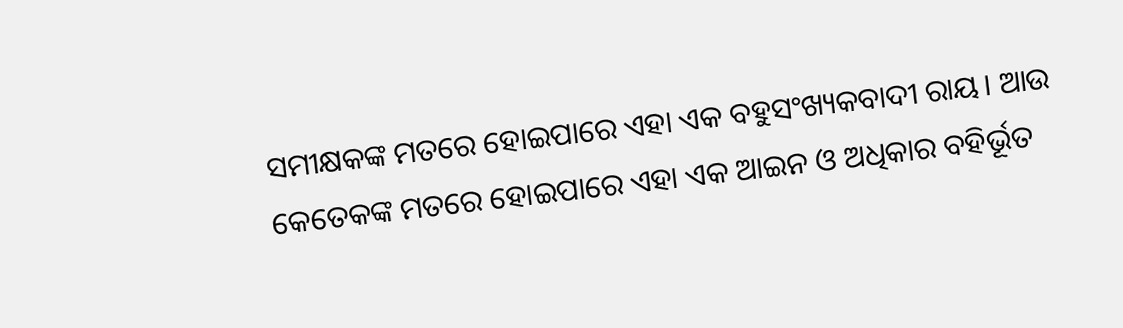ସମୀକ୍ଷକଙ୍କ ମତରେ ହୋଇପାରେ ଏହା ଏକ ବହୁସଂଖ୍ୟକବାଦୀ ରାୟ। ଆଉ କେତେକଙ୍କ ମତରେ ହୋଇପାରେ ଏହା ଏକ ଆଇନ ଓ ଅଧିକାର ବହିର୍ଭୂତ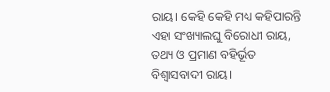ରାୟ। କେହି କେହି ମଧ୍ୟ କହିପାରନ୍ତି ଏହା ସଂଖ୍ୟାଲଘୁ ବିରୋଧୀ ରାୟ, ତଥ୍ୟ ଓ ପ୍ରମାଣ ବହିର୍ଭୂତ ବିଶ୍ୱାସବାଦୀ ରାୟ।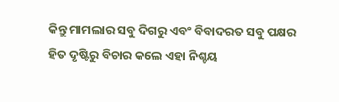କିନ୍ତୁ ମାମଲାର ସବୁ ଦିଗରୁ ଏବଂ ବିବାଦରତ ସବୁ ପକ୍ଷର ହିତ ଦୃଷ୍ଟିରୁ ବିଚାର କଲେ ଏହା ନିଶ୍ଚୟ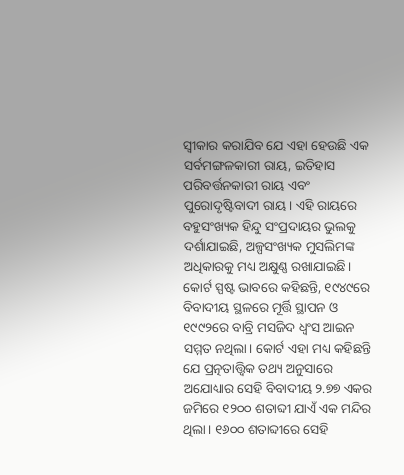ସ୍ୱୀକାର କରାଯିବ ଯେ ଏହା ହେଉଛି ଏକ ସର୍ବମଙ୍ଗଳକାରୀ ରାୟ, ଇତିହାସ ପରିବର୍ତ୍ତନକାରୀ ରାୟ ଏବଂ ପୁରୋଦୃଷ୍ଟିବାଦୀ ରାୟ। ଏହି ରାୟରେ ବହୁସଂଖ୍ୟକ ହିନ୍ଦୁ ସଂପ୍ରଦାୟର ଭୁଲକୁ ଦର୍ଶାଯାଇଛି, ଅଳ୍ପସଂଖ୍ୟକ ମୁସଲିମଙ୍କ ଅଧିକାରକୁ ମଧ୍ୟ ଅକ୍ଷୁଣ୍ଣ ରଖାଯାଇଛି। କୋର୍ଟ ସ୍ପଷ୍ଟ ଭାବରେ କହିଛନ୍ତି, ୧୯୪୯ରେ ବିବାଦୀୟ ସ୍ଥଳରେ ମୂର୍ତ୍ତି ସ୍ଥାପନ ଓ ୧୯୯୨ରେ ବାବ୍ରି ମସଜିଦ ଧ୍ୱଂସ ଆଇନ ସମ୍ମତ ନଥିଲା। କୋର୍ଟ ଏହା ମଧ୍ୟ କହିଛନ୍ତି ଯେ ପ୍ରତ୍ନତାତ୍ତ୍ୱିକ ତଥ୍ୟ ଅନୁସାରେ ଅଯୋଧ୍ୟାର ସେହି ବିବାଦୀୟ ୨.୭୭ ଏକର ଜମିରେ ୧୨୦୦ ଶତାବ୍ଦୀ ଯାଏଁ ଏକ ମନ୍ଦିର ଥିଲା। ୧୬୦୦ ଶତାବ୍ଦୀରେ ସେହି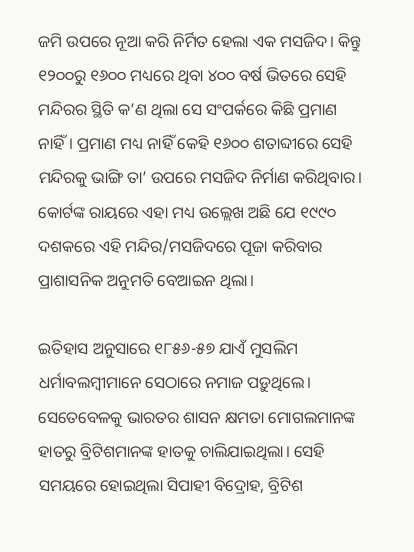ଜମି ଉପରେ ନୂଆ କରି ନିର୍ମିତ ହେଲା ଏକ ମସଜିଦ। କିନ୍ତୁ ୧୨୦୦ରୁ ୧୬୦୦ ମଧ୍ୟରେ ଥିବା ୪୦୦ ବର୍ଷ ଭିତରେ ସେହି ମନ୍ଦିରର ସ୍ଥିତି କ’ଣ ଥିଲା ସେ ସଂପର୍କରେ କିଛି ପ୍ରମାଣ ନାହିଁ। ପ୍ରମାଣ ମଧ୍ୟ ନାହିଁ କେହି ୧୬୦୦ ଶତାବ୍ଦୀରେ ସେହି ମନ୍ଦିରକୁ ଭାଙ୍ଗି ତା’ ଉପରେ ମସଜିଦ ନିର୍ମାଣ କରିଥିବାର। କୋର୍ଟଙ୍କ ରାୟରେ ଏହା ମଧ୍ୟ ଉଲ୍ଲେଖ ଅଛି ଯେ ୧୯୯୦ ଦଶକରେ ଏହି ମନ୍ଦିର/ମସଜିଦରେ ପୂଜା କରିବାର ପ୍ରାଶାସନିକ ଅନୁମତି ବେଆଇନ ଥିଲା।

ଇତିହାସ ଅନୁସାରେ ୧୮୫୬-୫୭ ଯାଏଁ ମୁସଲିମ ଧର୍ମାବଲମ୍ବୀମାନେ ସେଠାରେ ନମାଜ ପଡ଼ୁଥିଲେ। ସେତେବେଳକୁ ଭାରତର ଶାସନ କ୍ଷମତା ମୋଗଲମାନଙ୍କ ହାତରୁ ବ୍ରିଟିଶମାନଙ୍କ ହାତକୁ ଚାଲିଯାଇଥିଲା। ସେହି ସମୟରେ ହୋଇଥିଲା ସିପାହୀ ବିଦ୍ରୋହ, ବ୍ରିଟିଶ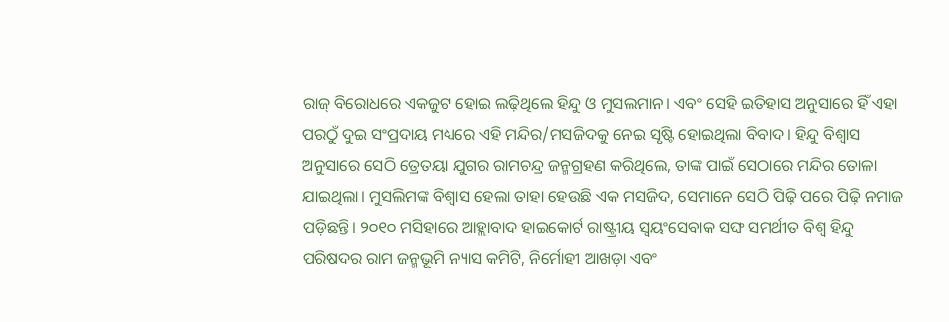ରାଜ୍‌ ବିରୋଧରେ ଏକଜୁଟ ହୋଇ ଲଢ଼ିଥିଲେ ହିନ୍ଦୁ ଓ ମୁସଲମାନ। ଏବଂ ସେହି ଇତିହାସ ଅନୁସାରେ ହିଁ ଏହା ପରଠୁଁ ଦୁଇ ସଂପ୍ରଦାୟ ମଧ୍ୟରେ ଏହି ମନ୍ଦିର/ମସଜିଦକୁ ନେଇ ସୃଷ୍ଟି ହୋଇଥିଲା ବିବାଦ। ହିନ୍ଦୁ ବିଶ୍ୱାସ ଅନୁସାରେ ସେଠି ତ୍ରେତୟା ଯୁଗର ରାମଚନ୍ଦ୍ର ଜନ୍ମଗ୍ରହଣ କରିଥିଲେ, ତାଙ୍କ ପାଇଁ ସେଠାରେ ମନ୍ଦିର ତୋଳା ଯାଇଥିଲା। ମୁସଲିମଙ୍କ ବିଶ୍ୱାସ ହେଲା ତାହା ହେଉଛି ଏକ ମସଜିଦ, ସେମାନେ ସେଠି ପିଢ଼ି ପରେ ପିଢ଼ି ନମାଜ ପଡ଼ିଛନ୍ତି। ୨୦୧୦ ମସିହାରେ ଆହ୍ଲାବାଦ ହାଇକୋର୍ଟ ରାଷ୍ଟ୍ରୀୟ ସ୍ୱୟଂସେବାକ ସଙ୍ଘ ସମର୍ଥୀତ ବିଶ୍ୱ ହିନ୍ଦୁ ପରିଷଦର ରାମ ଜନ୍ମଭୂମି ନ୍ୟାସ କମିଟି, ନିର୍ମୋହୀ ଆଖଡ଼ା ଏବଂ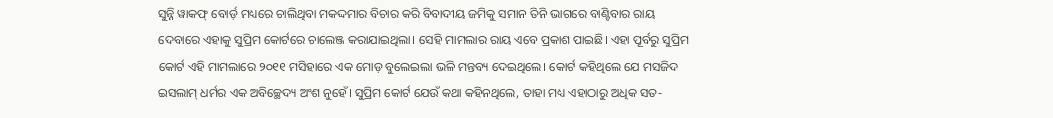ସୁନ୍ନି ୱାକଫ୍‌ ବୋର୍ଡ଼ ମଧ୍ୟରେ ଚାଲିଥିବା ମକଦ୍ଦମାର ବିଚାର କରି ବିବାଦୀୟ ଜମିକୁ ସମାନ ତିନି ଭାଗରେ ବାଣ୍ଟିବାର ରାୟ ଦେବାରେ ଏହାକୁ ସୁପ୍ରିମ କୋର୍ଟରେ ଚାଲେଞ୍ଜ କରାଯାଇଥିଲା। ସେହି ମାମଲାର ରାୟ ଏବେ ପ୍ରକାଶ ପାଇଛି। ଏହା ପୂର୍ବରୁ ସୁପ୍ରିମ କୋର୍ଟ ଏହି ମାମଲାରେ ୨୦୧୧ ମସିହାରେ ଏକ ମୋଡ଼ ବୁଲେଇଲା ଭଳି ମନ୍ତବ୍ୟ ଦେଇଥିଲେ। କୋର୍ଟ କହିଥିଲେ ଯେ ମସଜିଦ ଇସଲାମ୍‌ ଧର୍ମର ଏକ ଅବିଚ୍ଛେଦ୍ୟ ଅଂଶ ନୁହେଁ। ସୁପ୍ରିମ କୋର୍ଟ ଯେଉଁ କଥା କହିନଥିଲେ, ତାହା ମଧ୍ୟ ଏହାଠାରୁ ଅଧିକ ସତ-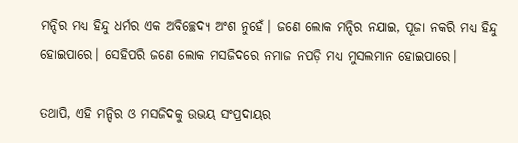ମନ୍ଦିର ମଧ୍ୟ ହିନ୍ଦୁ ଧର୍ମର ଏକ ଅବିଚ୍ଛେଦ୍ୟ ଅଂଶ ନୁହେଁ। ଜଣେ ଲୋକ ମନ୍ଦିର ନଯାଇ, ପୂଜା ନକରି ମଧ୍ୟ ହିନ୍ଦୁ ହୋଇପାରେ। ସେହିପରି ଜଣେ ଲୋକ ମସଜିଦରେ ନମାଜ ନପଡ଼ି ମଧ୍ୟ ମୁସଲମାନ ହୋଇପାରେ।

ତଥାପି, ଏହି ମନ୍ଦିର ଓ ମସଜିଦକୁ ଉଭୟ ସଂପ୍ରଦାୟର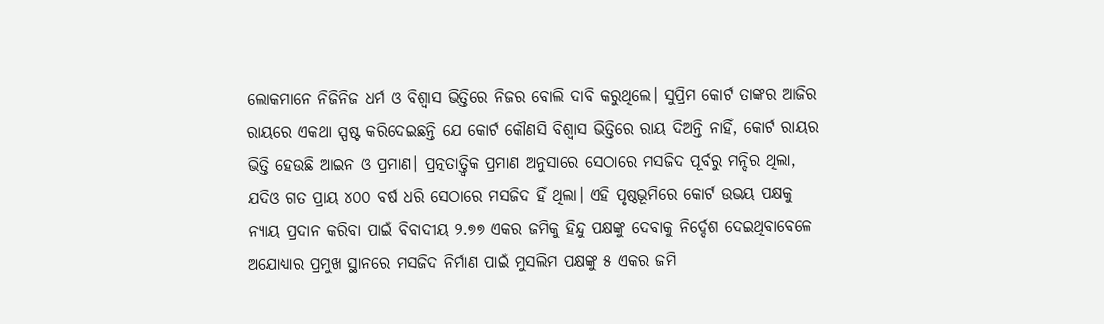ଲୋକମାନେ ନିଜିନିଜ ଧର୍ମ ଓ ବିଶ୍ୱାସ ଭିତ୍ତିରେ ନିଜର ବୋଲି ଦାବି କରୁଥିଲେ। ସୁପ୍ରିମ କୋର୍ଟ ତାଙ୍କର ଆଜିର ରାୟରେ ଏକଥା ସ୍ପଷ୍ଟ କରିଦେଇଛନ୍ତି ଯେ କୋର୍ଟ କୌଣସି ବିଶ୍ୱାସ ଭିତ୍ତିରେ ରାୟ ଦିଅନ୍ତି ନାହିଁ, କୋର୍ଟ ରାୟର ଭିତ୍ତି ହେଉଛି ଆଇନ ଓ ପ୍ରମାଣ। ପ୍ରତ୍ନତାତ୍ତ୍ୱିକ ପ୍ରମାଣ ଅନୁସାରେ ସେଠାରେ ମସଜିଦ ପୂର୍ବରୁ ମନ୍ଦିର ଥିଲା, ଯଦିଓ ଗତ ପ୍ରାୟ ୪୦୦ ବର୍ଷ ଧରି ସେଠାରେ ମସଜିଦ ହିଁ ଥିଲା। ଏହି ପୃଷ୍ଠଭୂମିରେ କୋର୍ଟ ଉଭୟ ପକ୍ଷକୁ ନ୍ୟାୟ ପ୍ରଦାନ କରିବା ପାଇଁ ବିବାଦୀୟ ୨.୭୭ ଏକର ଜମିକୁ ହିନ୍ଦୁ ପକ୍ଷଙ୍କୁ ଦେବାକୁ ନିର୍ଦ୍ଦେଶ ଦେଇଥିବାବେଳେ ଅଯୋଧ୍ୟାର ପ୍ରମୁଖ ସ୍ଥାନରେ ମସଜିଦ ନିର୍ମାଣ ପାଇଁ ମୁସଲିମ ପକ୍ଷଙ୍କୁ ୫ ଏକର ଜମି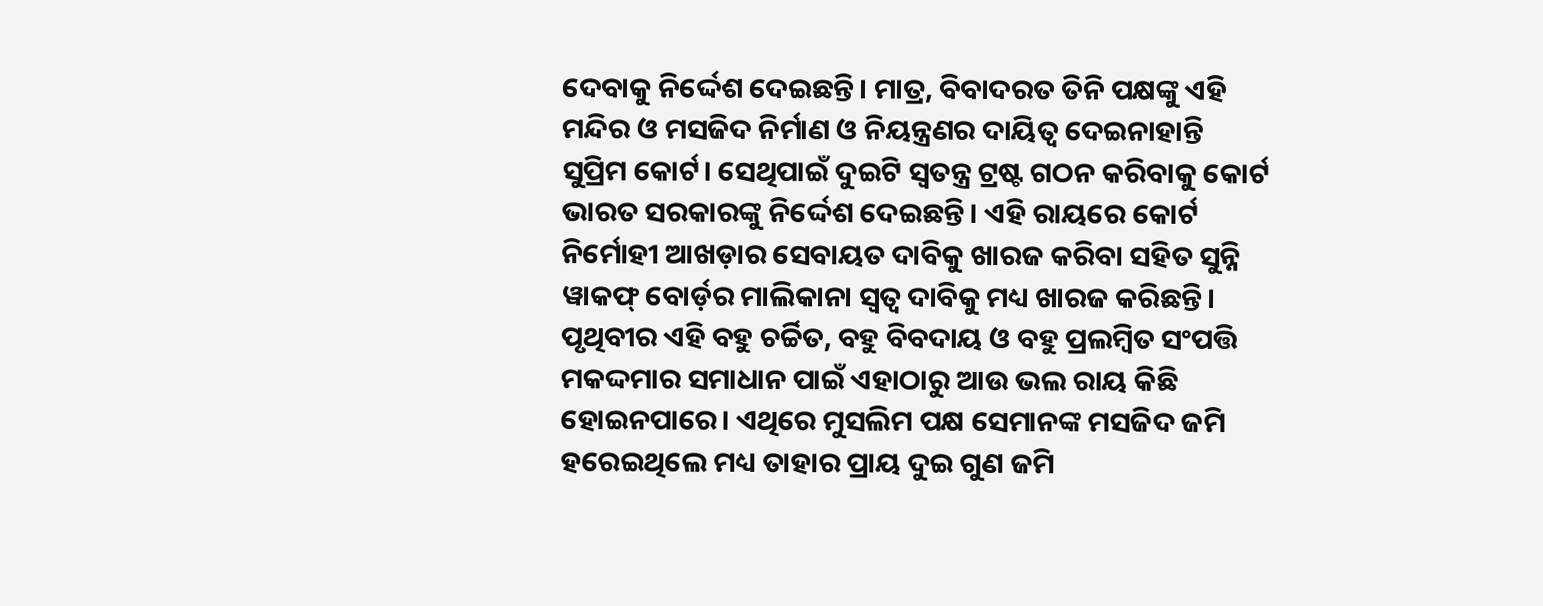ଦେବାକୁ ନିର୍ଦ୍ଦେଶ ଦେଇଛନ୍ତି। ମାତ୍ର, ବିବାଦରତ ତିନି ପକ୍ଷଙ୍କୁ ଏହି ମନ୍ଦିର ଓ ମସଜିଦ ନିର୍ମାଣ ଓ ନିୟନ୍ତ୍ରଣର ଦାୟିତ୍ୱ ଦେଇନାହାନ୍ତି ସୁପ୍ରିମ କୋର୍ଟ। ସେଥିପାଇଁ ଦୁଇଟି ସ୍ୱତନ୍ତ୍ର ଟ୍ରଷ୍ଟ ଗଠନ କରିବାକୁ କୋର୍ଟ ଭାରତ ସରକାରଙ୍କୁ ନିର୍ଦ୍ଦେଶ ଦେଇଛନ୍ତି। ଏହି ରାୟରେ କୋର୍ଟ ନିର୍ମୋହୀ ଆଖଡ଼ାର ସେବାୟତ ଦାବିକୁ ଖାରଜ କରିବା ସହିତ ସୁନ୍ନି ୱାକଫ୍‌ ବୋର୍ଡ଼ର ମାଲିକାନା ସ୍ୱତ୍ୱ ଦାବିକୁ ମଧ୍ୟ ଖାରଜ କରିଛନ୍ତି। ପୃଥିବୀର ଏହି ବହୁ ଚର୍ଚ୍ଚିତ, ବହୁ ବିବଦାୟ ଓ ବହୁ ପ୍ରଲମ୍ବିତ ସଂପତ୍ତି ମକଦ୍ଦମାର ସମାଧାନ ପାଇଁ ଏହାଠାରୁ ଆଉ ଭଲ ରାୟ କିଛି ହୋଇନପାରେ। ଏଥିରେ ମୁସଲିମ ପକ୍ଷ ସେମାନଙ୍କ ମସଜିଦ ଜମି ହରେଇଥିଲେ ମଧ୍ୟ ତାହାର ପ୍ରାୟ ଦୁଇ ଗୁଣ ଜମି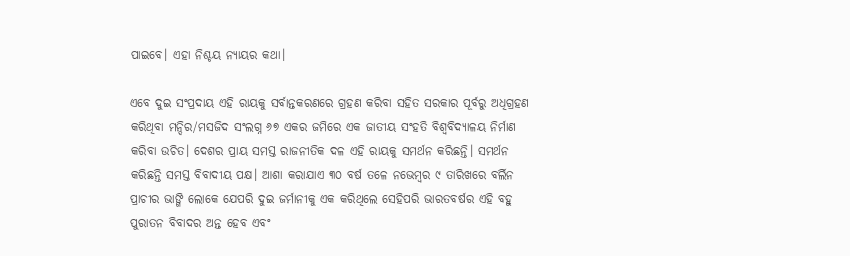ପାଇବେ। ଏହା ନିଶ୍ଚୟ ନ୍ୟାୟର କଥା।

ଏବେ ଦୁଇ ସଂପ୍ରଦାୟ ଏହି ରାୟକୁ ସର୍ବାନ୍ତକରଣରେ ଗ୍ରହଣ କରିବା ସହିତ ସରକାର ପୂର୍ବରୁ ଅଧିଗ୍ରହଣ କରିଥିବା ମନ୍ଦିର/ମସଜିଦ ସଂଲଗ୍ନ ୬୭ ଏକର ଜମିରେ ଏକ ଜାତୀୟ ସଂହତି ବିଶ୍ୱବିଦ୍ୟାଳୟ ନିର୍ମାଣ କରିବା ଉଚିତ। ଦେଶର ପ୍ରାୟ ସମସ୍ତ ରାଜନୀତିକ ଦଳ ଏହି ରାୟକୁ ସମର୍ଥନ କରିଛନ୍ତି। ସମର୍ଥନ କରିଛନ୍ତି ସମସ୍ତ ବିବାଦୀୟ ପକ୍ଷ। ଆଶା କରାଯାଏ ୩୦ ବର୍ଷ ତଳେ ନଭେମ୍ବର ୯ ତାରିଖରେ ବର୍ଲିନ ପ୍ରାଚୀର ଭାଙ୍ଗି ଲୋକେ ଯେପରି ଦୁଇ ଜର୍ମାନୀକୁ ଏକ କରିଥିଲେ ସେହିପରି ଭାରତବର୍ଷର ଏହି ବହୁ ପୁରାତନ ବିବାଦର ଅନ୍ତ ହେବ ଏବଂ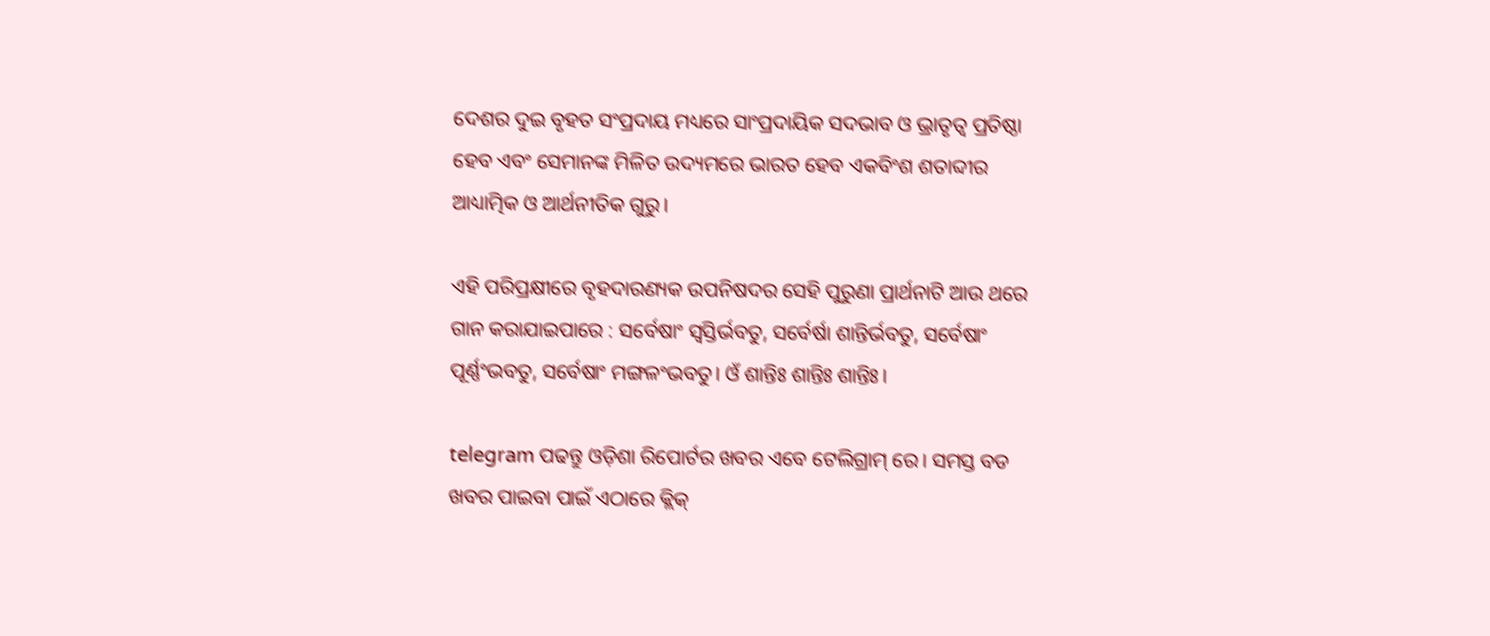ଦେଶର ଦୁଇ ବୃହତ ସଂପ୍ରଦାୟ ମଧ୍ୟରେ ସାଂପ୍ରଦାୟିକ ସଦଭାବ ଓ ଭ୍ରାତୃତ୍ୱ ପ୍ରତିଷ୍ଠା ହେବ ଏବଂ ସେମାନଙ୍କ ମିଳିତ ଉଦ୍ୟମରେ ଭାରତ ହେବ ଏକବିଂଶ ଶତାବ୍ଦୀର ଆଧ୍ୟାତ୍ମିକ ଓ ଆର୍ଥନୀତିକ ଗୁରୁ।

ଏହି ପରିପ୍ରକ୍ଷୀରେ ବୃହଦାରଣ୍ୟକ ଉପନିଷଦର ସେହି ପୁରୁଣା ପ୍ରାର୍ଥନାଟି ଆଉ ଥରେ ଗାନ କରାଯାଇପାରେ : ସର୍ବେଷାଂ ସ୍ୱସ୍ତିର୍ଭବତୁ, ସର୍ବେର୍ଷା ଶାନ୍ତିର୍ଭବତୁ, ସର୍ବେଷାଂ ପୂର୍ଣ୍ଣଂଭବତୁ, ସର୍ବେଷାଂ ମଙ୍ଗଳଂଭବତୁ। ଓଁ ଶାନ୍ତିଃ ଶାନ୍ତିଃ ଶାନ୍ତିଃ।

telegram ପଢନ୍ତୁ ଓଡ଼ିଶା ରିପୋର୍ଟର ଖବର ଏବେ ଟେଲିଗ୍ରାମ୍ ରେ। ସମସ୍ତ ବଡ ଖବର ପାଇବା ପାଇଁ ଏଠାରେ କ୍ଲିକ୍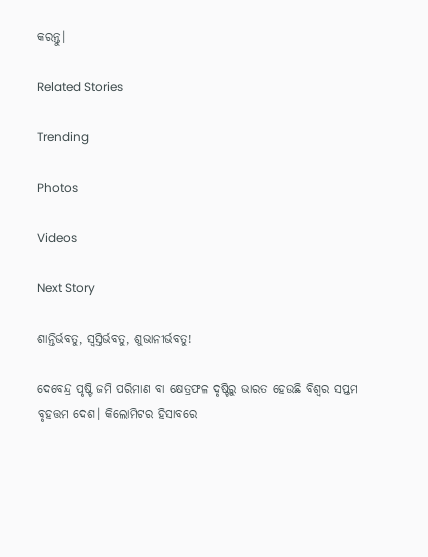କରନ୍ତୁ।

Related Stories

Trending

Photos

Videos

Next Story

ଶାନ୍ତିର୍ଭବତୁ, ସ୍ୱସ୍ତିର୍ଭବତୁ, ଶୁଭାନୀର୍ଭବତୁ!

ଦେବେନ୍ଦ୍ର ପୃଷ୍ଟି ଜମି ପରିମାଣ ବା କ୍ଷେତ୍ରଫଳ ଦୃଷ୍ଟିରୁ ଭାରତ ହେଉଛି ବିଶ୍ୱର ସପ୍ତମ ବୃହତ୍ତମ ଦେଶ। କିଲୋମିଟର ହିସାବରେ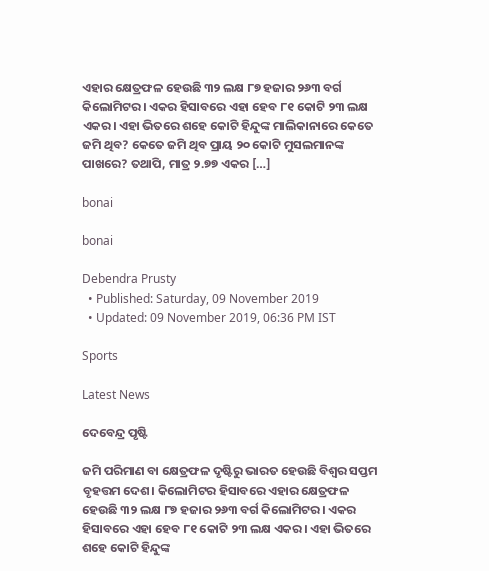ଏହାର କ୍ଷେତ୍ରଫଳ ହେଉଛି ୩୨ ଲକ୍ଷ ୮୭ ହଜାର ୨୬୩ ବର୍ଗ କିଲୋମିଟର। ଏକର ହିସାବରେ ଏହା ହେବ ୮୧ କୋଟି ୨୩ ଲକ୍ଷ ଏକର। ଏହା ଭିତରେ ଶହେ କୋଟି ହିନ୍ଦୁଙ୍କ ମାଲିକାନାରେ କେତେ ଜମି ଥିବ? କେତେ ଜମି ଥିବ ପ୍ରାୟ ୨୦ କୋଟି ମୁସଲମାନଙ୍କ ପାଖରେ? ତଥାପି, ମାତ୍ର ୨.୭୭ ଏକର […]

bonai

bonai

Debendra Prusty
  • Published: Saturday, 09 November 2019
  • Updated: 09 November 2019, 06:36 PM IST

Sports

Latest News

ଦେବେନ୍ଦ୍ର ପୃଷ୍ଟି

ଜମି ପରିମାଣ ବା କ୍ଷେତ୍ରଫଳ ଦୃଷ୍ଟିରୁ ଭାରତ ହେଉଛି ବିଶ୍ୱର ସପ୍ତମ ବୃହତ୍ତମ ଦେଶ। କିଲୋମିଟର ହିସାବରେ ଏହାର କ୍ଷେତ୍ରଫଳ ହେଉଛି ୩୨ ଲକ୍ଷ ୮୭ ହଜାର ୨୬୩ ବର୍ଗ କିଲୋମିଟର। ଏକର ହିସାବରେ ଏହା ହେବ ୮୧ କୋଟି ୨୩ ଲକ୍ଷ ଏକର। ଏହା ଭିତରେ ଶହେ କୋଟି ହିନ୍ଦୁଙ୍କ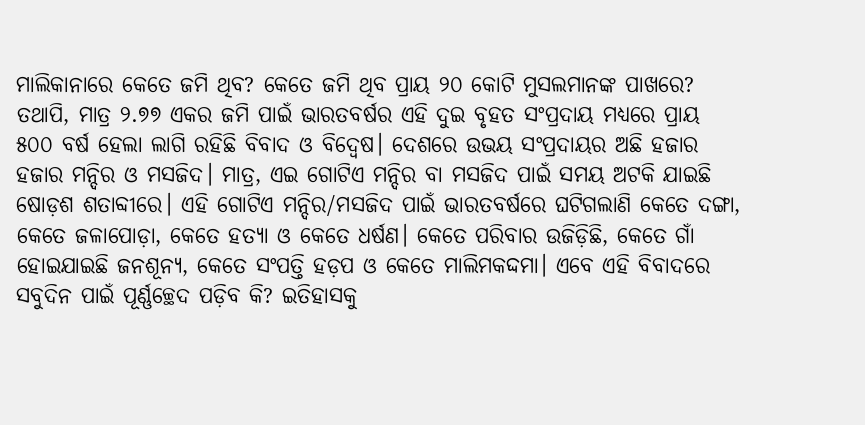ମାଲିକାନାରେ କେତେ ଜମି ଥିବ? କେତେ ଜମି ଥିବ ପ୍ରାୟ ୨୦ କୋଟି ମୁସଲମାନଙ୍କ ପାଖରେ? ତଥାପି, ମାତ୍ର ୨.୭୭ ଏକର ଜମି ପାଇଁ ଭାରତବର୍ଷର ଏହି ଦୁଇ ବୃହତ ସଂପ୍ରଦାୟ ମଧ୍ୟରେ ପ୍ରାୟ ୫୦୦ ବର୍ଷ ହେଲା ଲାଗି ରହିଛି ବିବାଦ ଓ ବିଦ୍ୱେଷ। ଦେଶରେ ଉଭୟ ସଂପ୍ରଦାୟର ଅଛି ହଜାର ହଜାର ମନ୍ଦିର ଓ ମସଜିଦ। ମାତ୍ର, ଏଇ ଗୋଟିଏ ମନ୍ଦିର ବା ମସଜିଦ ପାଇଁ ସମୟ ଅଟକି ଯାଇଛି ଷୋଡ଼ଶ ଶତାବ୍ଦୀରେ। ଏହି ଗୋଟିଏ ମନ୍ଦିର/ମସଜିଦ ପାଇଁ ଭାରତବର୍ଷରେ ଘଟିଗଲାଣି କେତେ ଦଙ୍ଗା, କେତେ ଜଳାପୋଡ଼ା, କେତେ ହତ୍ୟା ଓ କେତେ ଧର୍ଷଣ। କେତେ ପରିବାର ଉଜିଡ଼ିଛି, କେତେ ଗାଁ ହୋଇଯାଇଛି ଜନଶୂନ୍ୟ, କେତେ ସଂପତ୍ତି ହଡ଼ପ ଓ କେତେ ମାଲିମକଦ୍ଦମା। ଏବେ ଏହି ବିବାଦରେ ସବୁଦିନ ପାଇଁ ପୂର୍ଣ୍ଣଚ୍ଛେଦ ପଡ଼ିବ କି? ଇତିହାସକୁ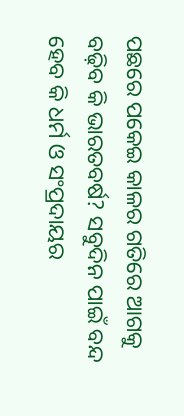ପଛରେ ପକେଇ କାଳର ଗତିରେ ଆଗକୁ ବଢ଼ିବ କି ଭାରତବର୍ଷ? ସବୁଦିନ ପାଇଁ ବନ୍ଦ ହେବ କି ଧର୍ମ ଓ ସଂପ୍ରଦାୟର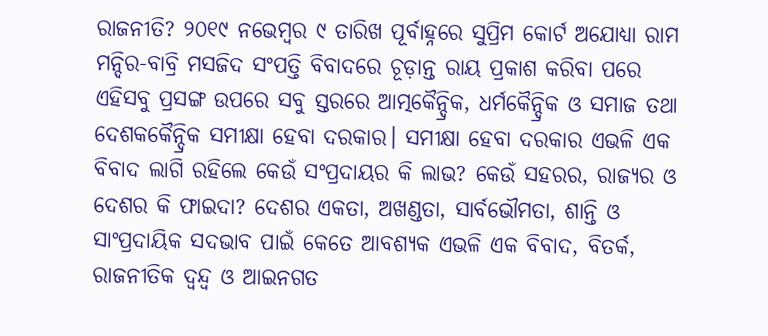ରାଜନୀତି? ୨୦୧୯ ନଭେମ୍ବର ୯ ତାରିଖ ପୂର୍ବାହ୍ନରେ ସୁପ୍ରିମ କୋର୍ଟ ଅଯୋଧ୍ୟା ରାମ ମନ୍ଦିର-ବାବ୍ରି ମସଜିଦ ସଂପତ୍ତି ବିବାଦରେ ଚୂଡ଼ାନ୍ତ ରାୟ ପ୍ରକାଶ କରିବା ପରେ ଏହିସବୁ ପ୍ରସଙ୍ଗ ଉପରେ ସବୁ ସ୍ତରରେ ଆତ୍ମକୈନ୍ଦ୍ରିକ, ଧର୍ମକୈନ୍ଦ୍ରିକ ଓ ସମାଜ ତଥା ଦେଶକକୈନ୍ଦ୍ରିକ ସମୀକ୍ଷା ହେବା ଦରକାର। ସମୀକ୍ଷା ହେବା ଦରକାର ଏଭଳି ଏକ ବିବାଦ ଲାଗି ରହିଲେ କେଉଁ ସଂପ୍ରଦାୟର କି ଲାଭ? କେଉଁ ସହରର, ରାଜ୍ୟର ଓ ଦେଶର କି ଫାଇଦା? ଦେଶର ଏକତା, ଅଖଣ୍ଡତା, ସାର୍ବଭୌମତା, ଶାନ୍ତି ଓ ସାଂପ୍ରଦାୟିକ ସଦଭାବ ପାଇଁ କେତେ ଆବଶ୍ୟକ ଏଭଳି ଏକ ବିବାଦ, ବିତର୍କ, ରାଜନୀତିକ ଦ୍ୱନ୍ଦ୍ୱ ଓ ଆଇନଗତ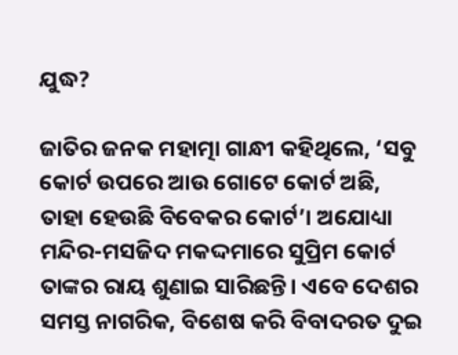ଯୁଦ୍ଧ?

ଜାତିର ଜନକ ମହାତ୍ମା ଗାନ୍ଧୀ କହିଥିଲେ, ‘ସବୁ କୋର୍ଟ ଉପରେ ଆଉ ଗୋଟେ କୋର୍ଟ ଅଛି, ତାହା ହେଉଛି ବିବେକର କୋର୍ଟ’। ଅଯୋଧ୍ୟା ମନ୍ଦିର-ମସଜିଦ ମକଦ୍ଦମାରେ ସୁପ୍ରିମ କୋର୍ଟ ତାଙ୍କର ରାୟ ଶୁଣାଇ ସାରିଛନ୍ତି। ଏବେ ଦେଶର ସମସ୍ତ ନାଗରିକ, ବିଶେଷ କରି ବିବାଦରତ ଦୁଇ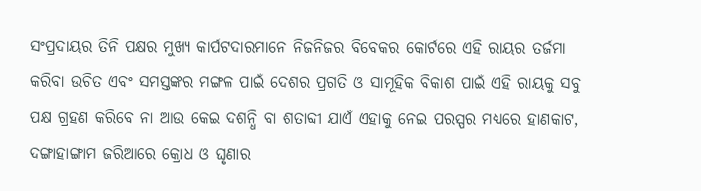ସଂପ୍ରଦାୟର ତିନି ପକ୍ଷର ମୁଖ୍ୟ କାର୍ପଟଦାରମାନେ ନିଜନିଜର ବିବେକର କୋର୍ଟରେ ଏହି ରାୟର ତର୍ଜମା କରିବା ଉଚିତ ଏବଂ ସମସ୍ତଙ୍କର ମଙ୍ଗଳ ପାଇଁ ଦେଶର ପ୍ରଗତି ଓ ସାମୂହିକ ବିକାଶ ପାଇଁ ଏହି ରାୟକୁ ସବୁ ପକ୍ଷ ଗ୍ରହଣ କରିବେ ନା ଆଉ କେଇ ଦଶନ୍ଧି ବା ଶତାବ୍ଦୀ ଯାଏଁ ଏହାକୁ ନେଇ ପରସ୍ପର ମଧ୍ୟରେ ହାଣକାଟ, ଦଙ୍ଗାହାଙ୍ଗାମ ଜରିଆରେ କ୍ରୋଧ ଓ ଘୃଣାର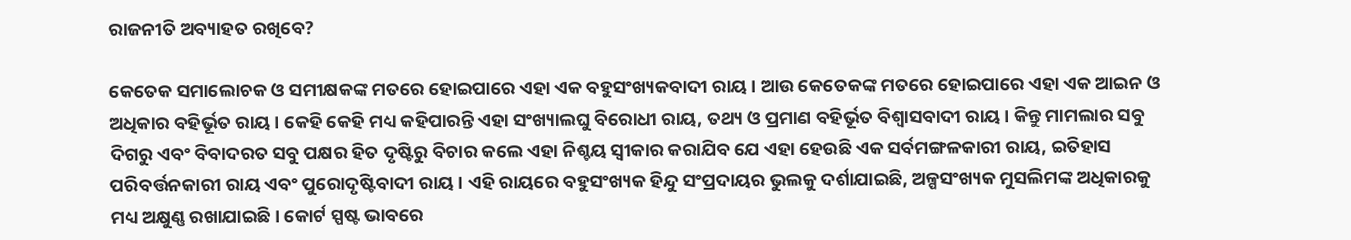ରାଜନୀତି ଅବ୍ୟାହତ ରଖିବେ?

କେତେକ ସମାଲୋଚକ ଓ ସମୀକ୍ଷକଙ୍କ ମତରେ ହୋଇପାରେ ଏହା ଏକ ବହୁସଂଖ୍ୟକବାଦୀ ରାୟ। ଆଉ କେତେକଙ୍କ ମତରେ ହୋଇପାରେ ଏହା ଏକ ଆଇନ ଓ ଅଧିକାର ବହିର୍ଭୂତ ରାୟ। କେହି କେହି ମଧ୍ୟ କହିପାରନ୍ତି ଏହା ସଂଖ୍ୟାଲଘୁ ବିରୋଧୀ ରାୟ, ତଥ୍ୟ ଓ ପ୍ରମାଣ ବହିର୍ଭୂତ ବିଶ୍ୱାସବାଦୀ ରାୟ। କିନ୍ତୁ ମାମଲାର ସବୁ ଦିଗରୁ ଏବଂ ବିବାଦରତ ସବୁ ପକ୍ଷର ହିତ ଦୃଷ୍ଟିରୁ ବିଚାର କଲେ ଏହା ନିଶ୍ଚୟ ସ୍ୱୀକାର କରାଯିବ ଯେ ଏହା ହେଉଛି ଏକ ସର୍ବମଙ୍ଗଳକାରୀ ରାୟ, ଇତିହାସ ପରିବର୍ତ୍ତନକାରୀ ରାୟ ଏବଂ ପୁରୋଦୃଷ୍ଟିବାଦୀ ରାୟ। ଏହି ରାୟରେ ବହୁସଂଖ୍ୟକ ହିନ୍ଦୁ ସଂପ୍ରଦାୟର ଭୁଲକୁ ଦର୍ଶାଯାଇଛି, ଅଳ୍ପସଂଖ୍ୟକ ମୁସଲିମଙ୍କ ଅଧିକାରକୁ ମଧ୍ୟ ଅକ୍ଷୁଣ୍ଣ ରଖାଯାଇଛି। କୋର୍ଟ ସ୍ପଷ୍ଟ ଭାବରେ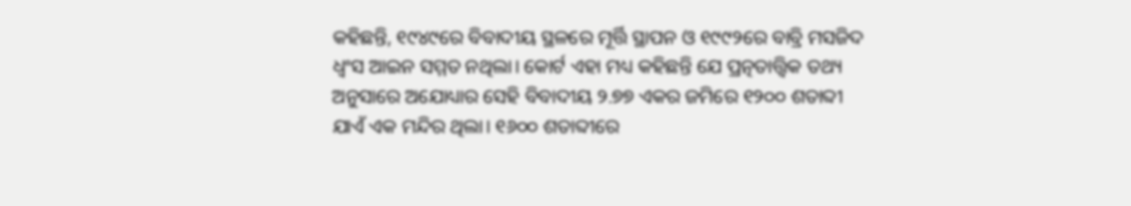କହିଛନ୍ତି, ୧୯୪୯ରେ ବିବାଦୀୟ ସ୍ଥଳରେ ମୂର୍ତ୍ତି ସ୍ଥାପନ ଓ ୧୯୯୨ରେ ବାବ୍ରି ମସଜିଦ ଧ୍ୱଂସ ଆଇନ ସମ୍ମତ ନଥିଲା। କୋର୍ଟ ଏହା ମଧ୍ୟ କହିଛନ୍ତି ଯେ ପ୍ରତ୍ନତାତ୍ତ୍ୱିକ ତଥ୍ୟ ଅନୁସାରେ ଅଯୋଧ୍ୟାର ସେହି ବିବାଦୀୟ ୨.୭୭ ଏକର ଜମିରେ ୧୨୦୦ ଶତାବ୍ଦୀ ଯାଏଁ ଏକ ମନ୍ଦିର ଥିଲା। ୧୬୦୦ ଶତାବ୍ଦୀରେ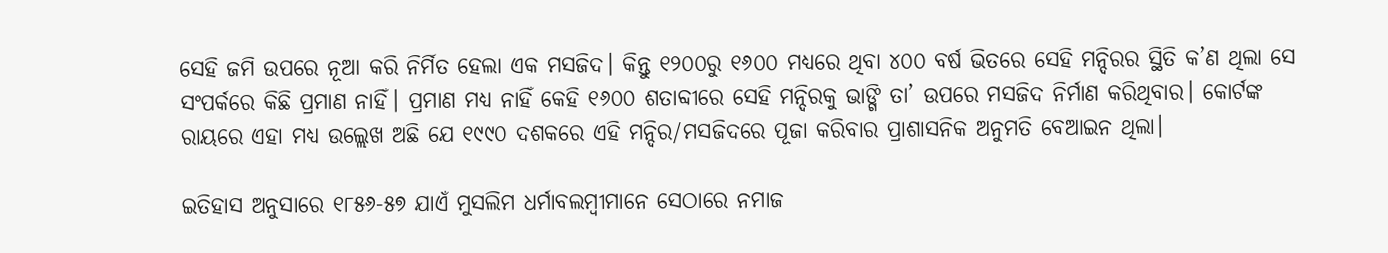ସେହି ଜମି ଉପରେ ନୂଆ କରି ନିର୍ମିତ ହେଲା ଏକ ମସଜିଦ। କିନ୍ତୁ ୧୨୦୦ରୁ ୧୬୦୦ ମଧ୍ୟରେ ଥିବା ୪୦୦ ବର୍ଷ ଭିତରେ ସେହି ମନ୍ଦିରର ସ୍ଥିତି କ’ଣ ଥିଲା ସେ ସଂପର୍କରେ କିଛି ପ୍ରମାଣ ନାହିଁ। ପ୍ରମାଣ ମଧ୍ୟ ନାହିଁ କେହି ୧୬୦୦ ଶତାବ୍ଦୀରେ ସେହି ମନ୍ଦିରକୁ ଭାଙ୍ଗି ତା’ ଉପରେ ମସଜିଦ ନିର୍ମାଣ କରିଥିବାର। କୋର୍ଟଙ୍କ ରାୟରେ ଏହା ମଧ୍ୟ ଉଲ୍ଲେଖ ଅଛି ଯେ ୧୯୯୦ ଦଶକରେ ଏହି ମନ୍ଦିର/ମସଜିଦରେ ପୂଜା କରିବାର ପ୍ରାଶାସନିକ ଅନୁମତି ବେଆଇନ ଥିଲା।

ଇତିହାସ ଅନୁସାରେ ୧୮୫୬-୫୭ ଯାଏଁ ମୁସଲିମ ଧର୍ମାବଲମ୍ବୀମାନେ ସେଠାରେ ନମାଜ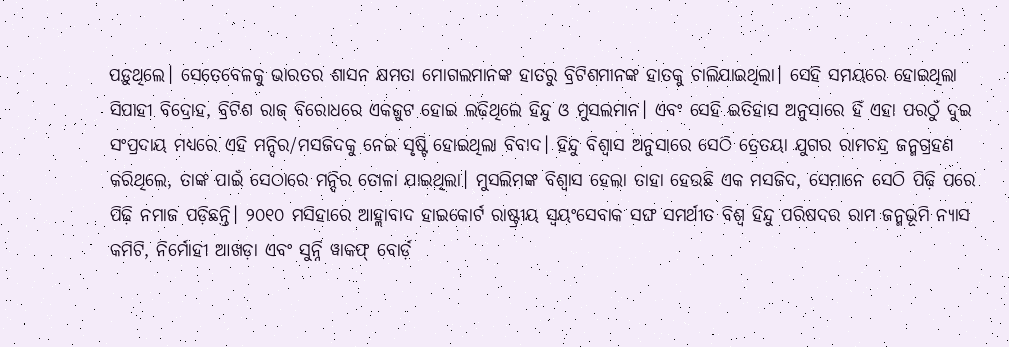ପଡ଼ୁଥିଲେ। ସେତେବେଳକୁ ଭାରତର ଶାସନ କ୍ଷମତା ମୋଗଲମାନଙ୍କ ହାତରୁ ବ୍ରିଟିଶମାନଙ୍କ ହାତକୁ ଚାଲିଯାଇଥିଲା। ସେହି ସମୟରେ ହୋଇଥିଲା ସିପାହୀ ବିଦ୍ରୋହ, ବ୍ରିଟିଶ ରାଜ୍‌ ବିରୋଧରେ ଏକଜୁଟ ହୋଇ ଲଢ଼ିଥିଲେ ହିନ୍ଦୁ ଓ ମୁସଲମାନ। ଏବଂ ସେହି ଇତିହାସ ଅନୁସାରେ ହିଁ ଏହା ପରଠୁଁ ଦୁଇ ସଂପ୍ରଦାୟ ମଧ୍ୟରେ ଏହି ମନ୍ଦିର/ମସଜିଦକୁ ନେଇ ସୃଷ୍ଟି ହୋଇଥିଲା ବିବାଦ। ହିନ୍ଦୁ ବିଶ୍ୱାସ ଅନୁସାରେ ସେଠି ତ୍ରେତୟା ଯୁଗର ରାମଚନ୍ଦ୍ର ଜନ୍ମଗ୍ରହଣ କରିଥିଲେ, ତାଙ୍କ ପାଇଁ ସେଠାରେ ମନ୍ଦିର ତୋଳା ଯାଇଥିଲା। ମୁସଲିମଙ୍କ ବିଶ୍ୱାସ ହେଲା ତାହା ହେଉଛି ଏକ ମସଜିଦ, ସେମାନେ ସେଠି ପିଢ଼ି ପରେ ପିଢ଼ି ନମାଜ ପଡ଼ିଛନ୍ତି। ୨୦୧୦ ମସିହାରେ ଆହ୍ଲାବାଦ ହାଇକୋର୍ଟ ରାଷ୍ଟ୍ରୀୟ ସ୍ୱୟଂସେବାକ ସଙ୍ଘ ସମର୍ଥୀତ ବିଶ୍ୱ ହିନ୍ଦୁ ପରିଷଦର ରାମ ଜନ୍ମଭୂମି ନ୍ୟାସ କମିଟି, ନିର୍ମୋହୀ ଆଖଡ଼ା ଏବଂ ସୁନ୍ନି ୱାକଫ୍‌ ବୋର୍ଡ଼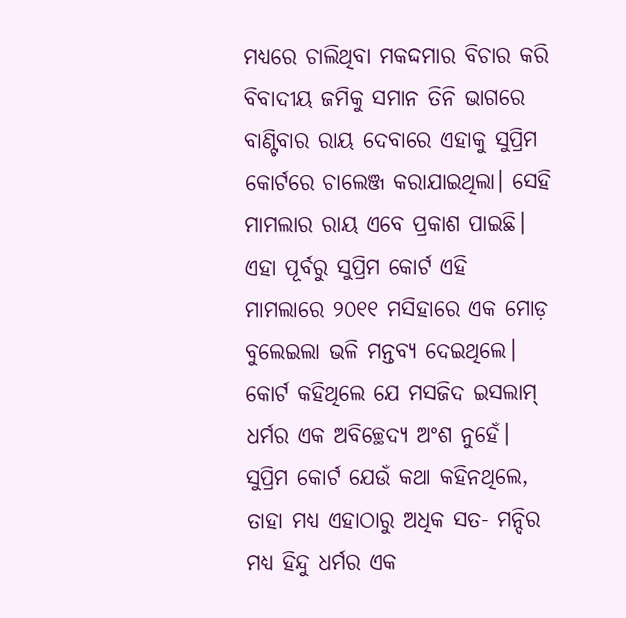ମଧ୍ୟରେ ଚାଲିଥିବା ମକଦ୍ଦମାର ବିଚାର କରି ବିବାଦୀୟ ଜମିକୁ ସମାନ ତିନି ଭାଗରେ ବାଣ୍ଟିବାର ରାୟ ଦେବାରେ ଏହାକୁ ସୁପ୍ରିମ କୋର୍ଟରେ ଚାଲେଞ୍ଜ କରାଯାଇଥିଲା। ସେହି ମାମଲାର ରାୟ ଏବେ ପ୍ରକାଶ ପାଇଛି। ଏହା ପୂର୍ବରୁ ସୁପ୍ରିମ କୋର୍ଟ ଏହି ମାମଲାରେ ୨୦୧୧ ମସିହାରେ ଏକ ମୋଡ଼ ବୁଲେଇଲା ଭଳି ମନ୍ତବ୍ୟ ଦେଇଥିଲେ। କୋର୍ଟ କହିଥିଲେ ଯେ ମସଜିଦ ଇସଲାମ୍‌ ଧର୍ମର ଏକ ଅବିଚ୍ଛେଦ୍ୟ ଅଂଶ ନୁହେଁ। ସୁପ୍ରିମ କୋର୍ଟ ଯେଉଁ କଥା କହିନଥିଲେ, ତାହା ମଧ୍ୟ ଏହାଠାରୁ ଅଧିକ ସତ- ମନ୍ଦିର ମଧ୍ୟ ହିନ୍ଦୁ ଧର୍ମର ଏକ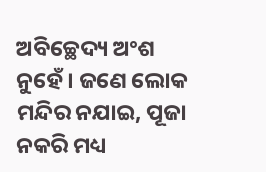ଅବିଚ୍ଛେଦ୍ୟ ଅଂଶ ନୁହେଁ। ଜଣେ ଲୋକ ମନ୍ଦିର ନଯାଇ, ପୂଜା ନକରି ମଧ୍ୟ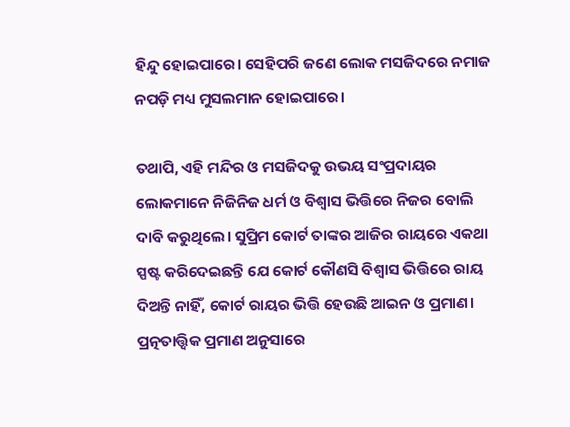ହିନ୍ଦୁ ହୋଇପାରେ। ସେହିପରି ଜଣେ ଲୋକ ମସଜିଦରେ ନମାଜ ନପଡ଼ି ମଧ୍ୟ ମୁସଲମାନ ହୋଇପାରେ।

ତଥାପି, ଏହି ମନ୍ଦିର ଓ ମସଜିଦକୁ ଉଭୟ ସଂପ୍ରଦାୟର ଲୋକମାନେ ନିଜିନିଜ ଧର୍ମ ଓ ବିଶ୍ୱାସ ଭିତ୍ତିରେ ନିଜର ବୋଲି ଦାବି କରୁଥିଲେ। ସୁପ୍ରିମ କୋର୍ଟ ତାଙ୍କର ଆଜିର ରାୟରେ ଏକଥା ସ୍ପଷ୍ଟ କରିଦେଇଛନ୍ତି ଯେ କୋର୍ଟ କୌଣସି ବିଶ୍ୱାସ ଭିତ୍ତିରେ ରାୟ ଦିଅନ୍ତି ନାହିଁ, କୋର୍ଟ ରାୟର ଭିତ୍ତି ହେଉଛି ଆଇନ ଓ ପ୍ରମାଣ। ପ୍ରତ୍ନତାତ୍ତ୍ୱିକ ପ୍ରମାଣ ଅନୁସାରେ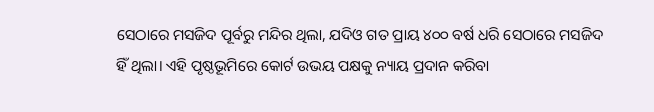ସେଠାରେ ମସଜିଦ ପୂର୍ବରୁ ମନ୍ଦିର ଥିଲା, ଯଦିଓ ଗତ ପ୍ରାୟ ୪୦୦ ବର୍ଷ ଧରି ସେଠାରେ ମସଜିଦ ହିଁ ଥିଲା। ଏହି ପୃଷ୍ଠଭୂମିରେ କୋର୍ଟ ଉଭୟ ପକ୍ଷକୁ ନ୍ୟାୟ ପ୍ରଦାନ କରିବା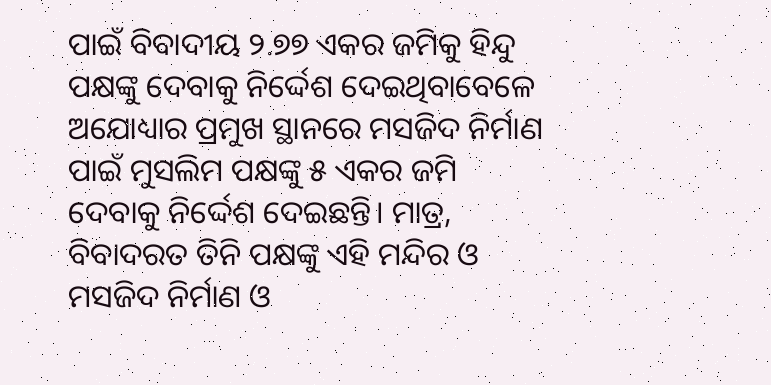ପାଇଁ ବିବାଦୀୟ ୨.୭୭ ଏକର ଜମିକୁ ହିନ୍ଦୁ ପକ୍ଷଙ୍କୁ ଦେବାକୁ ନିର୍ଦ୍ଦେଶ ଦେଇଥିବାବେଳେ ଅଯୋଧ୍ୟାର ପ୍ରମୁଖ ସ୍ଥାନରେ ମସଜିଦ ନିର୍ମାଣ ପାଇଁ ମୁସଲିମ ପକ୍ଷଙ୍କୁ ୫ ଏକର ଜମି ଦେବାକୁ ନିର୍ଦ୍ଦେଶ ଦେଇଛନ୍ତି। ମାତ୍ର, ବିବାଦରତ ତିନି ପକ୍ଷଙ୍କୁ ଏହି ମନ୍ଦିର ଓ ମସଜିଦ ନିର୍ମାଣ ଓ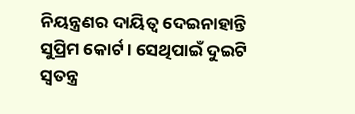ନିୟନ୍ତ୍ରଣର ଦାୟିତ୍ୱ ଦେଇନାହାନ୍ତି ସୁପ୍ରିମ କୋର୍ଟ। ସେଥିପାଇଁ ଦୁଇଟି ସ୍ୱତନ୍ତ୍ର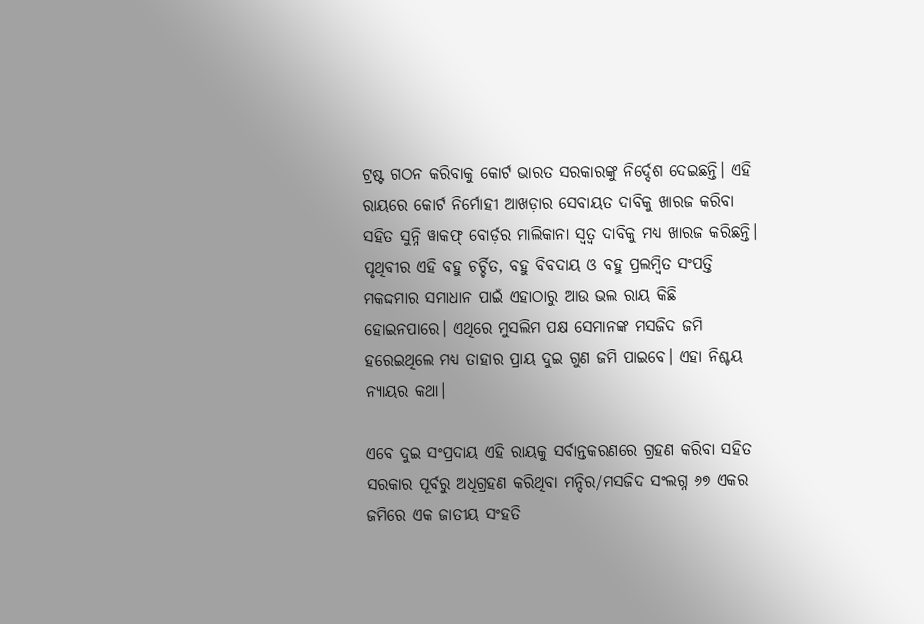ଟ୍ରଷ୍ଟ ଗଠନ କରିବାକୁ କୋର୍ଟ ଭାରତ ସରକାରଙ୍କୁ ନିର୍ଦ୍ଦେଶ ଦେଇଛନ୍ତି। ଏହି ରାୟରେ କୋର୍ଟ ନିର୍ମୋହୀ ଆଖଡ଼ାର ସେବାୟତ ଦାବିକୁ ଖାରଜ କରିବା ସହିତ ସୁନ୍ନି ୱାକଫ୍‌ ବୋର୍ଡ଼ର ମାଲିକାନା ସ୍ୱତ୍ୱ ଦାବିକୁ ମଧ୍ୟ ଖାରଜ କରିଛନ୍ତି। ପୃଥିବୀର ଏହି ବହୁ ଚର୍ଚ୍ଚିତ, ବହୁ ବିବଦାୟ ଓ ବହୁ ପ୍ରଲମ୍ବିତ ସଂପତ୍ତି ମକଦ୍ଦମାର ସମାଧାନ ପାଇଁ ଏହାଠାରୁ ଆଉ ଭଲ ରାୟ କିଛି ହୋଇନପାରେ। ଏଥିରେ ମୁସଲିମ ପକ୍ଷ ସେମାନଙ୍କ ମସଜିଦ ଜମି ହରେଇଥିଲେ ମଧ୍ୟ ତାହାର ପ୍ରାୟ ଦୁଇ ଗୁଣ ଜମି ପାଇବେ। ଏହା ନିଶ୍ଚୟ ନ୍ୟାୟର କଥା।

ଏବେ ଦୁଇ ସଂପ୍ରଦାୟ ଏହି ରାୟକୁ ସର୍ବାନ୍ତକରଣରେ ଗ୍ରହଣ କରିବା ସହିତ ସରକାର ପୂର୍ବରୁ ଅଧିଗ୍ରହଣ କରିଥିବା ମନ୍ଦିର/ମସଜିଦ ସଂଲଗ୍ନ ୬୭ ଏକର ଜମିରେ ଏକ ଜାତୀୟ ସଂହତି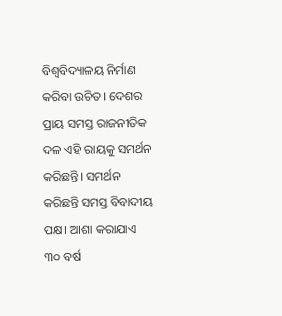ବିଶ୍ୱବିଦ୍ୟାଳୟ ନିର୍ମାଣ କରିବା ଉଚିତ। ଦେଶର ପ୍ରାୟ ସମସ୍ତ ରାଜନୀତିକ ଦଳ ଏହି ରାୟକୁ ସମର୍ଥନ କରିଛନ୍ତି। ସମର୍ଥନ କରିଛନ୍ତି ସମସ୍ତ ବିବାଦୀୟ ପକ୍ଷ। ଆଶା କରାଯାଏ ୩୦ ବର୍ଷ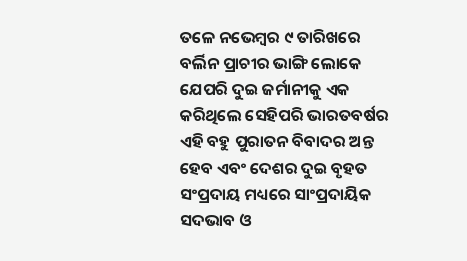ତଳେ ନଭେମ୍ବର ୯ ତାରିଖରେ ବର୍ଲିନ ପ୍ରାଚୀର ଭାଙ୍ଗି ଲୋକେ ଯେପରି ଦୁଇ ଜର୍ମାନୀକୁ ଏକ କରିଥିଲେ ସେହିପରି ଭାରତବର୍ଷର ଏହି ବହୁ ପୁରାତନ ବିବାଦର ଅନ୍ତ ହେବ ଏବଂ ଦେଶର ଦୁଇ ବୃହତ ସଂପ୍ରଦାୟ ମଧ୍ୟରେ ସାଂପ୍ରଦାୟିକ ସଦଭାବ ଓ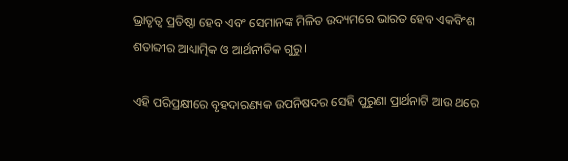ଭ୍ରାତୃତ୍ୱ ପ୍ରତିଷ୍ଠା ହେବ ଏବଂ ସେମାନଙ୍କ ମିଳିତ ଉଦ୍ୟମରେ ଭାରତ ହେବ ଏକବିଂଶ ଶତାବ୍ଦୀର ଆଧ୍ୟାତ୍ମିକ ଓ ଆର୍ଥନୀତିକ ଗୁରୁ।

ଏହି ପରିପ୍ରକ୍ଷୀରେ ବୃହଦାରଣ୍ୟକ ଉପନିଷଦର ସେହି ପୁରୁଣା ପ୍ରାର୍ଥନାଟି ଆଉ ଥରେ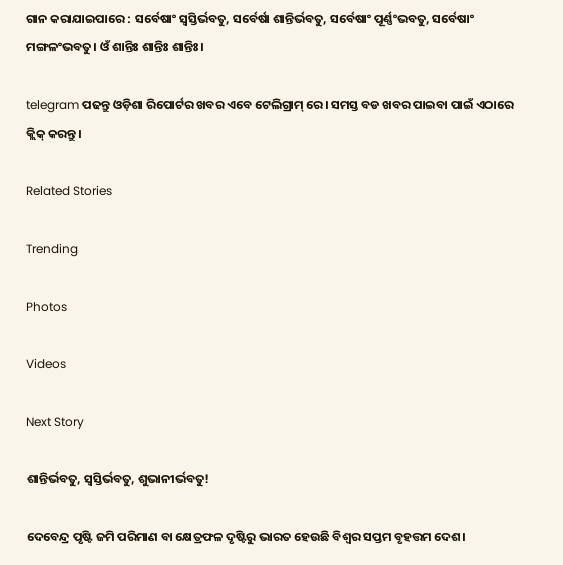ଗାନ କରାଯାଇପାରେ : ସର୍ବେଷାଂ ସ୍ୱସ୍ତିର୍ଭବତୁ, ସର୍ବେର୍ଷା ଶାନ୍ତିର୍ଭବତୁ, ସର୍ବେଷାଂ ପୂର୍ଣ୍ଣଂଭବତୁ, ସର୍ବେଷାଂ ମଙ୍ଗଳଂଭବତୁ। ଓଁ ଶାନ୍ତିଃ ଶାନ୍ତିଃ ଶାନ୍ତିଃ।

telegram ପଢନ୍ତୁ ଓଡ଼ିଶା ରିପୋର୍ଟର ଖବର ଏବେ ଟେଲିଗ୍ରାମ୍ ରେ। ସମସ୍ତ ବଡ ଖବର ପାଇବା ପାଇଁ ଏଠାରେ କ୍ଲିକ୍ କରନ୍ତୁ।

Related Stories

Trending

Photos

Videos

Next Story

ଶାନ୍ତିର୍ଭବତୁ, ସ୍ୱସ୍ତିର୍ଭବତୁ, ଶୁଭାନୀର୍ଭବତୁ!

ଦେବେନ୍ଦ୍ର ପୃଷ୍ଟି ଜମି ପରିମାଣ ବା କ୍ଷେତ୍ରଫଳ ଦୃଷ୍ଟିରୁ ଭାରତ ହେଉଛି ବିଶ୍ୱର ସପ୍ତମ ବୃହତ୍ତମ ଦେଶ।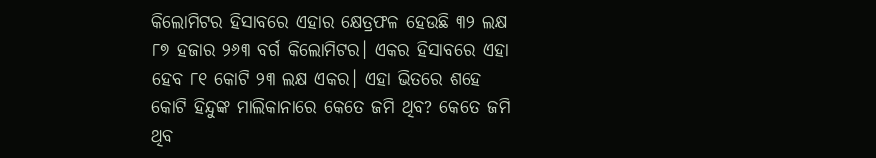କିଲୋମିଟର ହିସାବରେ ଏହାର କ୍ଷେତ୍ରଫଳ ହେଉଛି ୩୨ ଲକ୍ଷ ୮୭ ହଜାର ୨୬୩ ବର୍ଗ କିଲୋମିଟର। ଏକର ହିସାବରେ ଏହା ହେବ ୮୧ କୋଟି ୨୩ ଲକ୍ଷ ଏକର। ଏହା ଭିତରେ ଶହେ କୋଟି ହିନ୍ଦୁଙ୍କ ମାଲିକାନାରେ କେତେ ଜମି ଥିବ? କେତେ ଜମି ଥିବ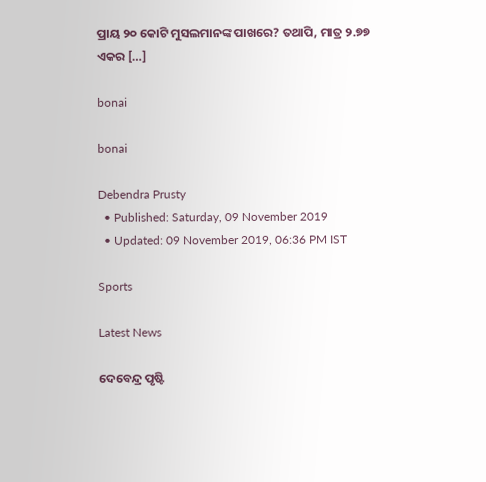ପ୍ରାୟ ୨୦ କୋଟି ମୁସଲମାନଙ୍କ ପାଖରେ? ତଥାପି, ମାତ୍ର ୨.୭୭ ଏକର […]

bonai

bonai

Debendra Prusty
  • Published: Saturday, 09 November 2019
  • Updated: 09 November 2019, 06:36 PM IST

Sports

Latest News

ଦେବେନ୍ଦ୍ର ପୃଷ୍ଟି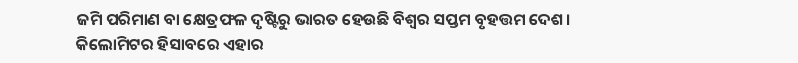ଜମି ପରିମାଣ ବା କ୍ଷେତ୍ରଫଳ ଦୃଷ୍ଟିରୁ ଭାରତ ହେଉଛି ବିଶ୍ୱର ସପ୍ତମ ବୃହତ୍ତମ ଦେଶ। କିଲୋମିଟର ହିସାବରେ ଏହାର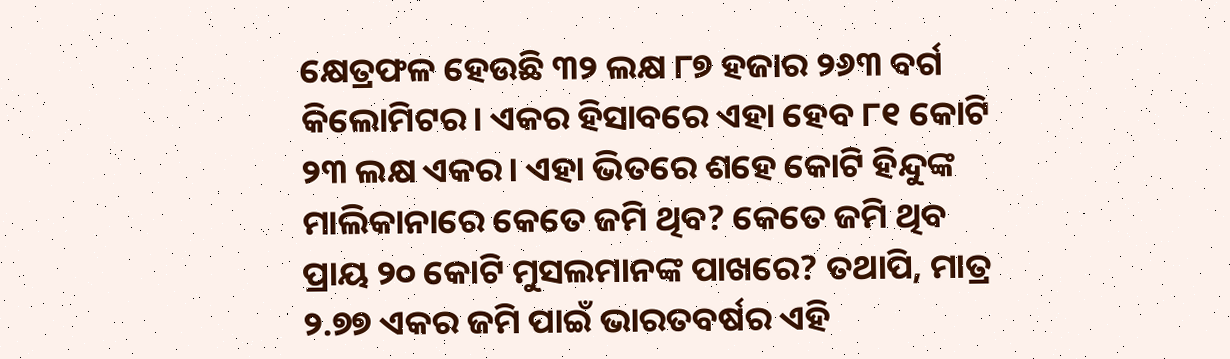କ୍ଷେତ୍ରଫଳ ହେଉଛି ୩୨ ଲକ୍ଷ ୮୭ ହଜାର ୨୬୩ ବର୍ଗ କିଲୋମିଟର। ଏକର ହିସାବରେ ଏହା ହେବ ୮୧ କୋଟି ୨୩ ଲକ୍ଷ ଏକର। ଏହା ଭିତରେ ଶହେ କୋଟି ହିନ୍ଦୁଙ୍କ ମାଲିକାନାରେ କେତେ ଜମି ଥିବ? କେତେ ଜମି ଥିବ ପ୍ରାୟ ୨୦ କୋଟି ମୁସଲମାନଙ୍କ ପାଖରେ? ତଥାପି, ମାତ୍ର ୨.୭୭ ଏକର ଜମି ପାଇଁ ଭାରତବର୍ଷର ଏହି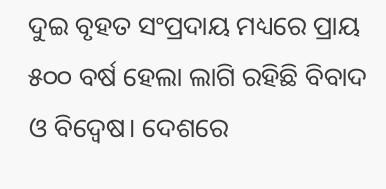ଦୁଇ ବୃହତ ସଂପ୍ରଦାୟ ମଧ୍ୟରେ ପ୍ରାୟ ୫୦୦ ବର୍ଷ ହେଲା ଲାଗି ରହିଛି ବିବାଦ ଓ ବିଦ୍ୱେଷ। ଦେଶରେ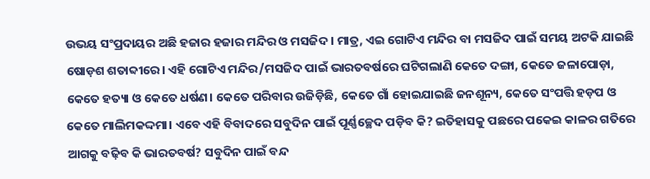ଉଭୟ ସଂପ୍ରଦାୟର ଅଛି ହଜାର ହଜାର ମନ୍ଦିର ଓ ମସଜିଦ। ମାତ୍ର, ଏଇ ଗୋଟିଏ ମନ୍ଦିର ବା ମସଜିଦ ପାଇଁ ସମୟ ଅଟକି ଯାଇଛି ଷୋଡ଼ଶ ଶତାବ୍ଦୀରେ। ଏହି ଗୋଟିଏ ମନ୍ଦିର/ମସଜିଦ ପାଇଁ ଭାରତବର୍ଷରେ ଘଟିଗଲାଣି କେତେ ଦଙ୍ଗା, କେତେ ଜଳାପୋଡ଼ା, କେତେ ହତ୍ୟା ଓ କେତେ ଧର୍ଷଣ। କେତେ ପରିବାର ଉଜିଡ଼ିଛି, କେତେ ଗାଁ ହୋଇଯାଇଛି ଜନଶୂନ୍ୟ, କେତେ ସଂପତ୍ତି ହଡ଼ପ ଓ କେତେ ମାଲିମକଦ୍ଦମା। ଏବେ ଏହି ବିବାଦରେ ସବୁଦିନ ପାଇଁ ପୂର୍ଣ୍ଣଚ୍ଛେଦ ପଡ଼ିବ କି? ଇତିହାସକୁ ପଛରେ ପକେଇ କାଳର ଗତିରେ ଆଗକୁ ବଢ଼ିବ କି ଭାରତବର୍ଷ? ସବୁଦିନ ପାଇଁ ବନ୍ଦ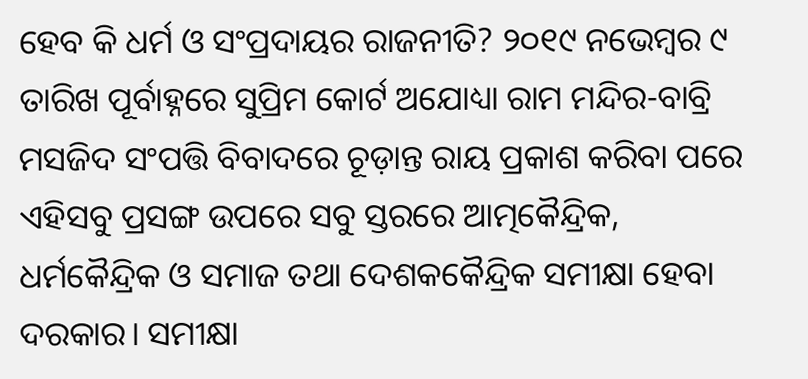ହେବ କି ଧର୍ମ ଓ ସଂପ୍ରଦାୟର ରାଜନୀତି? ୨୦୧୯ ନଭେମ୍ବର ୯ ତାରିଖ ପୂର୍ବାହ୍ନରେ ସୁପ୍ରିମ କୋର୍ଟ ଅଯୋଧ୍ୟା ରାମ ମନ୍ଦିର-ବାବ୍ରି ମସଜିଦ ସଂପତ୍ତି ବିବାଦରେ ଚୂଡ଼ାନ୍ତ ରାୟ ପ୍ରକାଶ କରିବା ପରେ ଏହିସବୁ ପ୍ରସଙ୍ଗ ଉପରେ ସବୁ ସ୍ତରରେ ଆତ୍ମକୈନ୍ଦ୍ରିକ, ଧର୍ମକୈନ୍ଦ୍ରିକ ଓ ସମାଜ ତଥା ଦେଶକକୈନ୍ଦ୍ରିକ ସମୀକ୍ଷା ହେବା ଦରକାର। ସମୀକ୍ଷା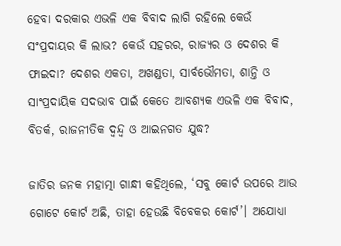ହେବା ଦରକାର ଏଭଳି ଏକ ବିବାଦ ଲାଗି ରହିଲେ କେଉଁ ସଂପ୍ରଦାୟର କି ଲାଭ? କେଉଁ ସହରର, ରାଜ୍ୟର ଓ ଦେଶର କି ଫାଇଦା? ଦେଶର ଏକତା, ଅଖଣ୍ଡତା, ସାର୍ବଭୌମତା, ଶାନ୍ତି ଓ ସାଂପ୍ରଦାୟିକ ସଦଭାବ ପାଇଁ କେତେ ଆବଶ୍ୟକ ଏଭଳି ଏକ ବିବାଦ, ବିତର୍କ, ରାଜନୀତିକ ଦ୍ୱନ୍ଦ୍ୱ ଓ ଆଇନଗତ ଯୁଦ୍ଧ?

ଜାତିର ଜନକ ମହାତ୍ମା ଗାନ୍ଧୀ କହିଥିଲେ, ‘ସବୁ କୋର୍ଟ ଉପରେ ଆଉ ଗୋଟେ କୋର୍ଟ ଅଛି, ତାହା ହେଉଛି ବିବେକର କୋର୍ଟ’। ଅଯୋଧ୍ୟା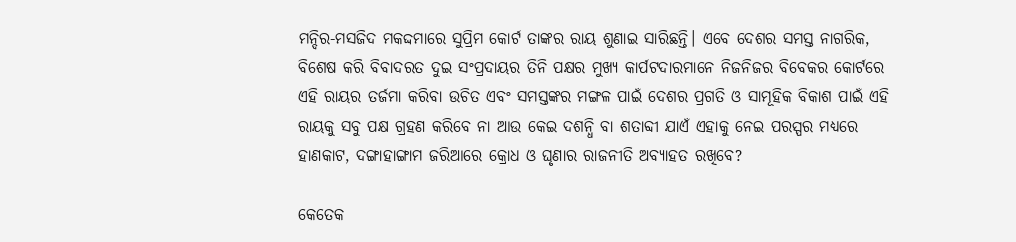ମନ୍ଦିର-ମସଜିଦ ମକଦ୍ଦମାରେ ସୁପ୍ରିମ କୋର୍ଟ ତାଙ୍କର ରାୟ ଶୁଣାଇ ସାରିଛନ୍ତି। ଏବେ ଦେଶର ସମସ୍ତ ନାଗରିକ, ବିଶେଷ କରି ବିବାଦରତ ଦୁଇ ସଂପ୍ରଦାୟର ତିନି ପକ୍ଷର ମୁଖ୍ୟ କାର୍ପଟଦାରମାନେ ନିଜନିଜର ବିବେକର କୋର୍ଟରେ ଏହି ରାୟର ତର୍ଜମା କରିବା ଉଚିତ ଏବଂ ସମସ୍ତଙ୍କର ମଙ୍ଗଳ ପାଇଁ ଦେଶର ପ୍ରଗତି ଓ ସାମୂହିକ ବିକାଶ ପାଇଁ ଏହି ରାୟକୁ ସବୁ ପକ୍ଷ ଗ୍ରହଣ କରିବେ ନା ଆଉ କେଇ ଦଶନ୍ଧି ବା ଶତାବ୍ଦୀ ଯାଏଁ ଏହାକୁ ନେଇ ପରସ୍ପର ମଧ୍ୟରେ ହାଣକାଟ, ଦଙ୍ଗାହାଙ୍ଗାମ ଜରିଆରେ କ୍ରୋଧ ଓ ଘୃଣାର ରାଜନୀତି ଅବ୍ୟାହତ ରଖିବେ?

କେତେକ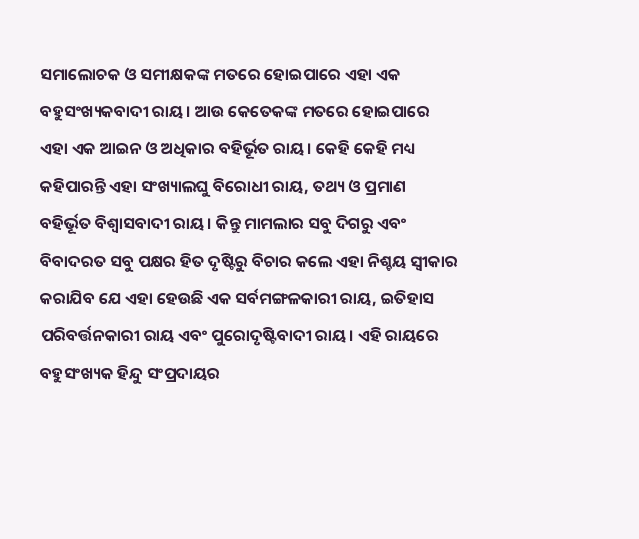ସମାଲୋଚକ ଓ ସମୀକ୍ଷକଙ୍କ ମତରେ ହୋଇପାରେ ଏହା ଏକ ବହୁସଂଖ୍ୟକବାଦୀ ରାୟ। ଆଉ କେତେକଙ୍କ ମତରେ ହୋଇପାରେ ଏହା ଏକ ଆଇନ ଓ ଅଧିକାର ବହିର୍ଭୂତ ରାୟ। କେହି କେହି ମଧ୍ୟ କହିପାରନ୍ତି ଏହା ସଂଖ୍ୟାଲଘୁ ବିରୋଧୀ ରାୟ, ତଥ୍ୟ ଓ ପ୍ରମାଣ ବହିର୍ଭୂତ ବିଶ୍ୱାସବାଦୀ ରାୟ। କିନ୍ତୁ ମାମଲାର ସବୁ ଦିଗରୁ ଏବଂ ବିବାଦରତ ସବୁ ପକ୍ଷର ହିତ ଦୃଷ୍ଟିରୁ ବିଚାର କଲେ ଏହା ନିଶ୍ଚୟ ସ୍ୱୀକାର କରାଯିବ ଯେ ଏହା ହେଉଛି ଏକ ସର୍ବମଙ୍ଗଳକାରୀ ରାୟ, ଇତିହାସ ପରିବର୍ତ୍ତନକାରୀ ରାୟ ଏବଂ ପୁରୋଦୃଷ୍ଟିବାଦୀ ରାୟ। ଏହି ରାୟରେ ବହୁସଂଖ୍ୟକ ହିନ୍ଦୁ ସଂପ୍ରଦାୟର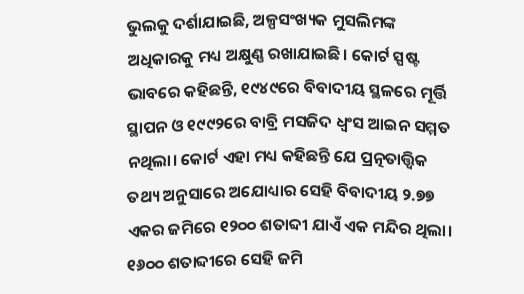ଭୁଲକୁ ଦର୍ଶାଯାଇଛି, ଅଳ୍ପସଂଖ୍ୟକ ମୁସଲିମଙ୍କ ଅଧିକାରକୁ ମଧ୍ୟ ଅକ୍ଷୁଣ୍ଣ ରଖାଯାଇଛି। କୋର୍ଟ ସ୍ପଷ୍ଟ ଭାବରେ କହିଛନ୍ତି, ୧୯୪୯ରେ ବିବାଦୀୟ ସ୍ଥଳରେ ମୂର୍ତ୍ତି ସ୍ଥାପନ ଓ ୧୯୯୨ରେ ବାବ୍ରି ମସଜିଦ ଧ୍ୱଂସ ଆଇନ ସମ୍ମତ ନଥିଲା। କୋର୍ଟ ଏହା ମଧ୍ୟ କହିଛନ୍ତି ଯେ ପ୍ରତ୍ନତାତ୍ତ୍ୱିକ ତଥ୍ୟ ଅନୁସାରେ ଅଯୋଧ୍ୟାର ସେହି ବିବାଦୀୟ ୨.୭୭ ଏକର ଜମିରେ ୧୨୦୦ ଶତାବ୍ଦୀ ଯାଏଁ ଏକ ମନ୍ଦିର ଥିଲା। ୧୬୦୦ ଶତାବ୍ଦୀରେ ସେହି ଜମି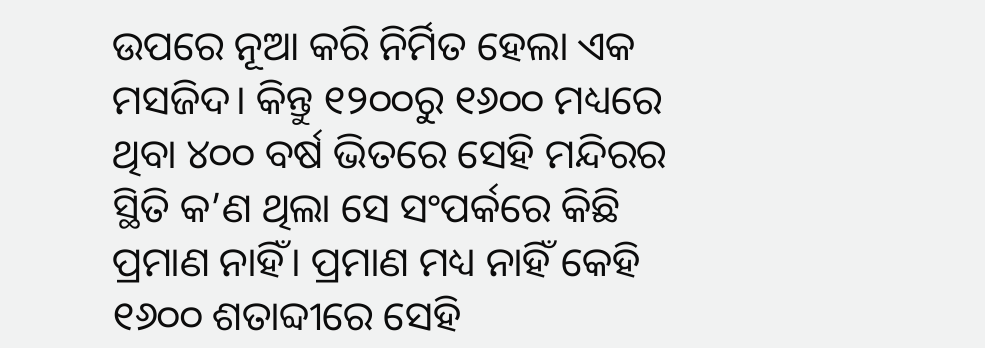ଉପରେ ନୂଆ କରି ନିର୍ମିତ ହେଲା ଏକ ମସଜିଦ। କିନ୍ତୁ ୧୨୦୦ରୁ ୧୬୦୦ ମଧ୍ୟରେ ଥିବା ୪୦୦ ବର୍ଷ ଭିତରେ ସେହି ମନ୍ଦିରର ସ୍ଥିତି କ’ଣ ଥିଲା ସେ ସଂପର୍କରେ କିଛି ପ୍ରମାଣ ନାହିଁ। ପ୍ରମାଣ ମଧ୍ୟ ନାହିଁ କେହି ୧୬୦୦ ଶତାବ୍ଦୀରେ ସେହି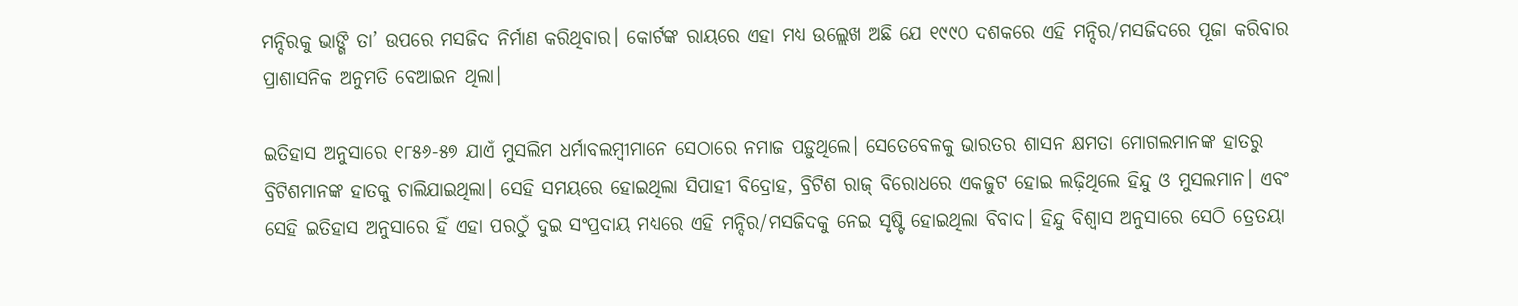ମନ୍ଦିରକୁ ଭାଙ୍ଗି ତା’ ଉପରେ ମସଜିଦ ନିର୍ମାଣ କରିଥିବାର। କୋର୍ଟଙ୍କ ରାୟରେ ଏହା ମଧ୍ୟ ଉଲ୍ଲେଖ ଅଛି ଯେ ୧୯୯୦ ଦଶକରେ ଏହି ମନ୍ଦିର/ମସଜିଦରେ ପୂଜା କରିବାର ପ୍ରାଶାସନିକ ଅନୁମତି ବେଆଇନ ଥିଲା।

ଇତିହାସ ଅନୁସାରେ ୧୮୫୬-୫୭ ଯାଏଁ ମୁସଲିମ ଧର୍ମାବଲମ୍ବୀମାନେ ସେଠାରେ ନମାଜ ପଡ଼ୁଥିଲେ। ସେତେବେଳକୁ ଭାରତର ଶାସନ କ୍ଷମତା ମୋଗଲମାନଙ୍କ ହାତରୁ ବ୍ରିଟିଶମାନଙ୍କ ହାତକୁ ଚାଲିଯାଇଥିଲା। ସେହି ସମୟରେ ହୋଇଥିଲା ସିପାହୀ ବିଦ୍ରୋହ, ବ୍ରିଟିଶ ରାଜ୍‌ ବିରୋଧରେ ଏକଜୁଟ ହୋଇ ଲଢ଼ିଥିଲେ ହିନ୍ଦୁ ଓ ମୁସଲମାନ। ଏବଂ ସେହି ଇତିହାସ ଅନୁସାରେ ହିଁ ଏହା ପରଠୁଁ ଦୁଇ ସଂପ୍ରଦାୟ ମଧ୍ୟରେ ଏହି ମନ୍ଦିର/ମସଜିଦକୁ ନେଇ ସୃଷ୍ଟି ହୋଇଥିଲା ବିବାଦ। ହିନ୍ଦୁ ବିଶ୍ୱାସ ଅନୁସାରେ ସେଠି ତ୍ରେତୟା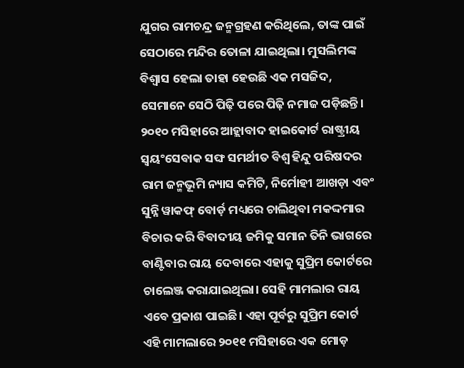ଯୁଗର ରାମଚନ୍ଦ୍ର ଜନ୍ମଗ୍ରହଣ କରିଥିଲେ, ତାଙ୍କ ପାଇଁ ସେଠାରେ ମନ୍ଦିର ତୋଳା ଯାଇଥିଲା। ମୁସଲିମଙ୍କ ବିଶ୍ୱାସ ହେଲା ତାହା ହେଉଛି ଏକ ମସଜିଦ, ସେମାନେ ସେଠି ପିଢ଼ି ପରେ ପିଢ଼ି ନମାଜ ପଡ଼ିଛନ୍ତି। ୨୦୧୦ ମସିହାରେ ଆହ୍ଲାବାଦ ହାଇକୋର୍ଟ ରାଷ୍ଟ୍ରୀୟ ସ୍ୱୟଂସେବାକ ସଙ୍ଘ ସମର୍ଥୀତ ବିଶ୍ୱ ହିନ୍ଦୁ ପରିଷଦର ରାମ ଜନ୍ମଭୂମି ନ୍ୟାସ କମିଟି, ନିର୍ମୋହୀ ଆଖଡ଼ା ଏବଂ ସୁନ୍ନି ୱାକଫ୍‌ ବୋର୍ଡ଼ ମଧ୍ୟରେ ଚାଲିଥିବା ମକଦ୍ଦମାର ବିଚାର କରି ବିବାଦୀୟ ଜମିକୁ ସମାନ ତିନି ଭାଗରେ ବାଣ୍ଟିବାର ରାୟ ଦେବାରେ ଏହାକୁ ସୁପ୍ରିମ କୋର୍ଟରେ ଚାଲେଞ୍ଜ କରାଯାଇଥିଲା। ସେହି ମାମଲାର ରାୟ ଏବେ ପ୍ରକାଶ ପାଇଛି। ଏହା ପୂର୍ବରୁ ସୁପ୍ରିମ କୋର୍ଟ ଏହି ମାମଲାରେ ୨୦୧୧ ମସିହାରେ ଏକ ମୋଡ଼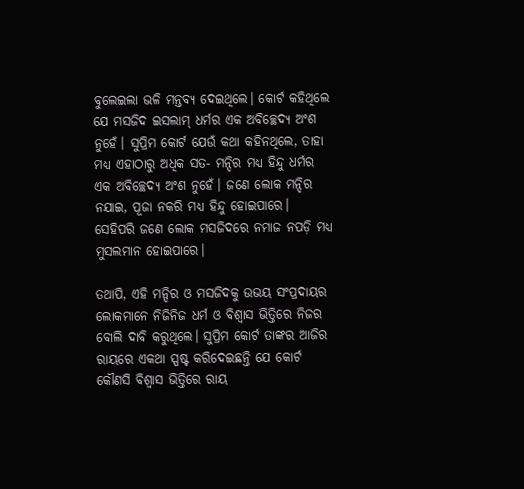ବୁଲେଇଲା ଭଳି ମନ୍ତବ୍ୟ ଦେଇଥିଲେ। କୋର୍ଟ କହିଥିଲେ ଯେ ମସଜିଦ ଇସଲାମ୍‌ ଧର୍ମର ଏକ ଅବିଚ୍ଛେଦ୍ୟ ଅଂଶ ନୁହେଁ। ସୁପ୍ରିମ କୋର୍ଟ ଯେଉଁ କଥା କହିନଥିଲେ, ତାହା ମଧ୍ୟ ଏହାଠାରୁ ଅଧିକ ସତ- ମନ୍ଦିର ମଧ୍ୟ ହିନ୍ଦୁ ଧର୍ମର ଏକ ଅବିଚ୍ଛେଦ୍ୟ ଅଂଶ ନୁହେଁ। ଜଣେ ଲୋକ ମନ୍ଦିର ନଯାଇ, ପୂଜା ନକରି ମଧ୍ୟ ହିନ୍ଦୁ ହୋଇପାରେ। ସେହିପରି ଜଣେ ଲୋକ ମସଜିଦରେ ନମାଜ ନପଡ଼ି ମଧ୍ୟ ମୁସଲମାନ ହୋଇପାରେ।

ତଥାପି, ଏହି ମନ୍ଦିର ଓ ମସଜିଦକୁ ଉଭୟ ସଂପ୍ରଦାୟର ଲୋକମାନେ ନିଜିନିଜ ଧର୍ମ ଓ ବିଶ୍ୱାସ ଭିତ୍ତିରେ ନିଜର ବୋଲି ଦାବି କରୁଥିଲେ। ସୁପ୍ରିମ କୋର୍ଟ ତାଙ୍କର ଆଜିର ରାୟରେ ଏକଥା ସ୍ପଷ୍ଟ କରିଦେଇଛନ୍ତି ଯେ କୋର୍ଟ କୌଣସି ବିଶ୍ୱାସ ଭିତ୍ତିରେ ରାୟ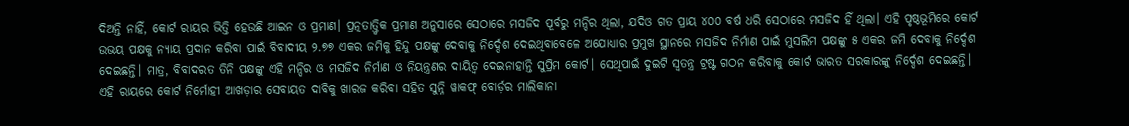ଦିଅନ୍ତି ନାହିଁ, କୋର୍ଟ ରାୟର ଭିତ୍ତି ହେଉଛି ଆଇନ ଓ ପ୍ରମାଣ। ପ୍ରତ୍ନତାତ୍ତ୍ୱିକ ପ୍ରମାଣ ଅନୁସାରେ ସେଠାରେ ମସଜିଦ ପୂର୍ବରୁ ମନ୍ଦିର ଥିଲା, ଯଦିଓ ଗତ ପ୍ରାୟ ୪୦୦ ବର୍ଷ ଧରି ସେଠାରେ ମସଜିଦ ହିଁ ଥିଲା। ଏହି ପୃଷ୍ଠଭୂମିରେ କୋର୍ଟ ଉଭୟ ପକ୍ଷକୁ ନ୍ୟାୟ ପ୍ରଦାନ କରିବା ପାଇଁ ବିବାଦୀୟ ୨.୭୭ ଏକର ଜମିକୁ ହିନ୍ଦୁ ପକ୍ଷଙ୍କୁ ଦେବାକୁ ନିର୍ଦ୍ଦେଶ ଦେଇଥିବାବେଳେ ଅଯୋଧ୍ୟାର ପ୍ରମୁଖ ସ୍ଥାନରେ ମସଜିଦ ନିର୍ମାଣ ପାଇଁ ମୁସଲିମ ପକ୍ଷଙ୍କୁ ୫ ଏକର ଜମି ଦେବାକୁ ନିର୍ଦ୍ଦେଶ ଦେଇଛନ୍ତି। ମାତ୍ର, ବିବାଦରତ ତିନି ପକ୍ଷଙ୍କୁ ଏହି ମନ୍ଦିର ଓ ମସଜିଦ ନିର୍ମାଣ ଓ ନିୟନ୍ତ୍ରଣର ଦାୟିତ୍ୱ ଦେଇନାହାନ୍ତି ସୁପ୍ରିମ କୋର୍ଟ। ସେଥିପାଇଁ ଦୁଇଟି ସ୍ୱତନ୍ତ୍ର ଟ୍ରଷ୍ଟ ଗଠନ କରିବାକୁ କୋର୍ଟ ଭାରତ ସରକାରଙ୍କୁ ନିର୍ଦ୍ଦେଶ ଦେଇଛନ୍ତି। ଏହି ରାୟରେ କୋର୍ଟ ନିର୍ମୋହୀ ଆଖଡ଼ାର ସେବାୟତ ଦାବିକୁ ଖାରଜ କରିବା ସହିତ ସୁନ୍ନି ୱାକଫ୍‌ ବୋର୍ଡ଼ର ମାଲିକାନା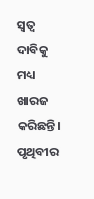ସ୍ୱତ୍ୱ ଦାବିକୁ ମଧ୍ୟ ଖାରଜ କରିଛନ୍ତି। ପୃଥିବୀର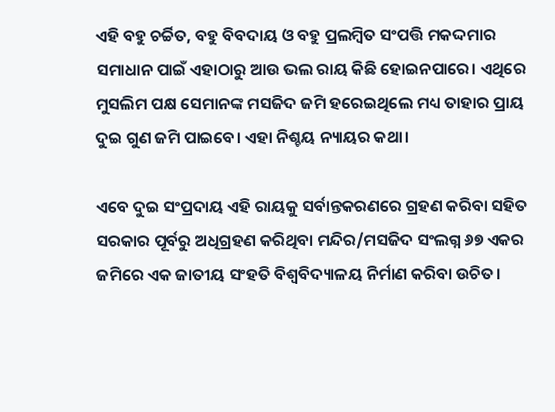ଏହି ବହୁ ଚର୍ଚ୍ଚିତ, ବହୁ ବିବଦାୟ ଓ ବହୁ ପ୍ରଲମ୍ବିତ ସଂପତ୍ତି ମକଦ୍ଦମାର ସମାଧାନ ପାଇଁ ଏହାଠାରୁ ଆଉ ଭଲ ରାୟ କିଛି ହୋଇନପାରେ। ଏଥିରେ ମୁସଲିମ ପକ୍ଷ ସେମାନଙ୍କ ମସଜିଦ ଜମି ହରେଇଥିଲେ ମଧ୍ୟ ତାହାର ପ୍ରାୟ ଦୁଇ ଗୁଣ ଜମି ପାଇବେ। ଏହା ନିଶ୍ଚୟ ନ୍ୟାୟର କଥା।

ଏବେ ଦୁଇ ସଂପ୍ରଦାୟ ଏହି ରାୟକୁ ସର୍ବାନ୍ତକରଣରେ ଗ୍ରହଣ କରିବା ସହିତ ସରକାର ପୂର୍ବରୁ ଅଧିଗ୍ରହଣ କରିଥିବା ମନ୍ଦିର/ମସଜିଦ ସଂଲଗ୍ନ ୬୭ ଏକର ଜମିରେ ଏକ ଜାତୀୟ ସଂହତି ବିଶ୍ୱବିଦ୍ୟାଳୟ ନିର୍ମାଣ କରିବା ଉଚିତ।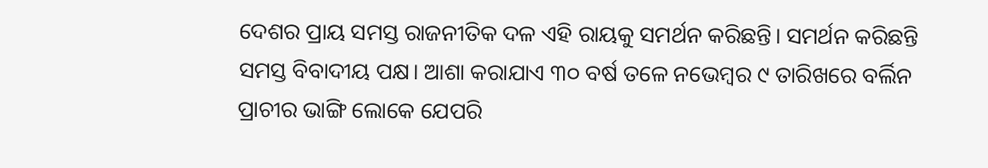ଦେଶର ପ୍ରାୟ ସମସ୍ତ ରାଜନୀତିକ ଦଳ ଏହି ରାୟକୁ ସମର୍ଥନ କରିଛନ୍ତି। ସମର୍ଥନ କରିଛନ୍ତି ସମସ୍ତ ବିବାଦୀୟ ପକ୍ଷ। ଆଶା କରାଯାଏ ୩୦ ବର୍ଷ ତଳେ ନଭେମ୍ବର ୯ ତାରିଖରେ ବର୍ଲିନ ପ୍ରାଚୀର ଭାଙ୍ଗି ଲୋକେ ଯେପରି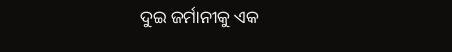ଦୁଇ ଜର୍ମାନୀକୁ ଏକ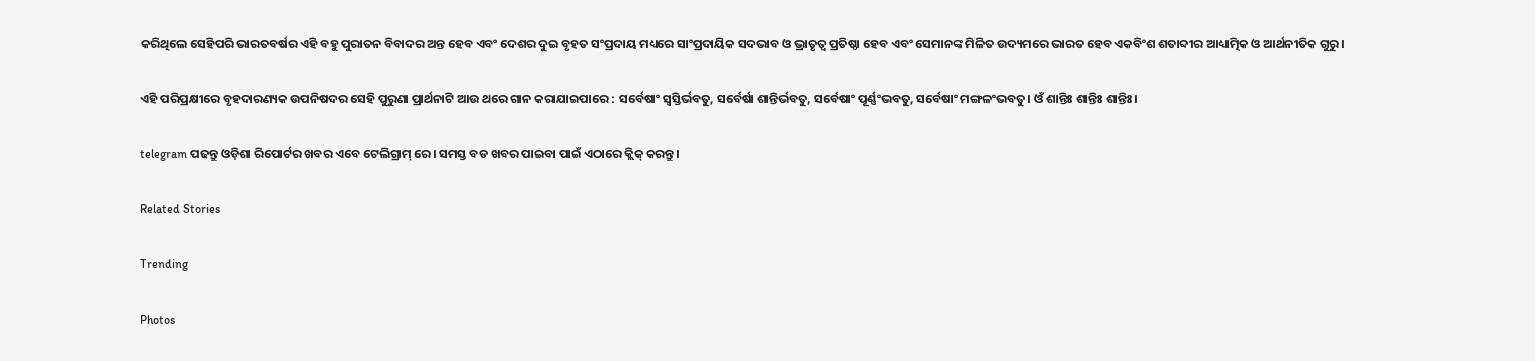କରିଥିଲେ ସେହିପରି ଭାରତବର୍ଷର ଏହି ବହୁ ପୁରାତନ ବିବାଦର ଅନ୍ତ ହେବ ଏବଂ ଦେଶର ଦୁଇ ବୃହତ ସଂପ୍ରଦାୟ ମଧ୍ୟରେ ସାଂପ୍ରଦାୟିକ ସଦଭାବ ଓ ଭ୍ରାତୃତ୍ୱ ପ୍ରତିଷ୍ଠା ହେବ ଏବଂ ସେମାନଙ୍କ ମିଳିତ ଉଦ୍ୟମରେ ଭାରତ ହେବ ଏକବିଂଶ ଶତାବ୍ଦୀର ଆଧ୍ୟାତ୍ମିକ ଓ ଆର୍ଥନୀତିକ ଗୁରୁ।

ଏହି ପରିପ୍ରକ୍ଷୀରେ ବୃହଦାରଣ୍ୟକ ଉପନିଷଦର ସେହି ପୁରୁଣା ପ୍ରାର୍ଥନାଟି ଆଉ ଥରେ ଗାନ କରାଯାଇପାରେ : ସର୍ବେଷାଂ ସ୍ୱସ୍ତିର୍ଭବତୁ, ସର୍ବେର୍ଷା ଶାନ୍ତିର୍ଭବତୁ, ସର୍ବେଷାଂ ପୂର୍ଣ୍ଣଂଭବତୁ, ସର୍ବେଷାଂ ମଙ୍ଗଳଂଭବତୁ। ଓଁ ଶାନ୍ତିଃ ଶାନ୍ତିଃ ଶାନ୍ତିଃ।

telegram ପଢନ୍ତୁ ଓଡ଼ିଶା ରିପୋର୍ଟର ଖବର ଏବେ ଟେଲିଗ୍ରାମ୍ ରେ। ସମସ୍ତ ବଡ ଖବର ପାଇବା ପାଇଁ ଏଠାରେ କ୍ଲିକ୍ କରନ୍ତୁ।

Related Stories

Trending

Photos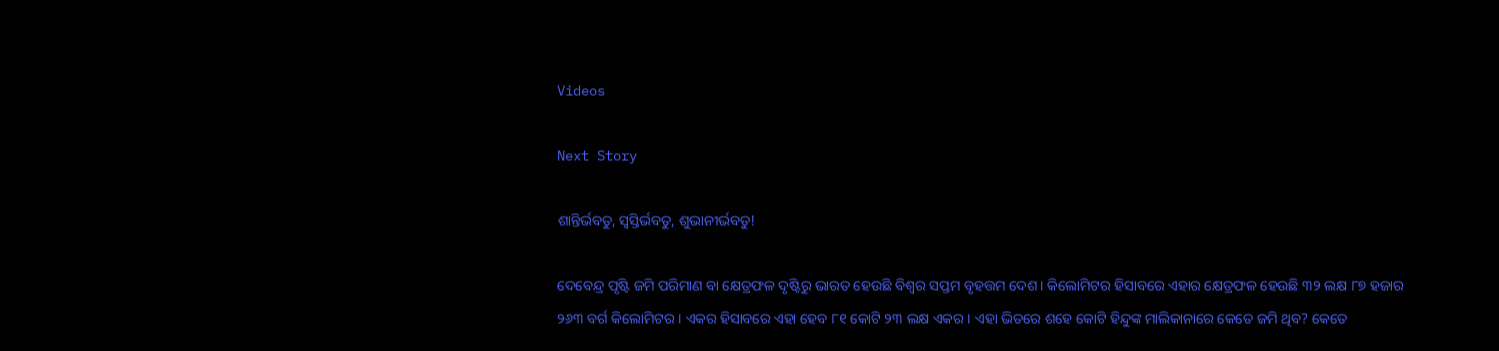Videos

Next Story

ଶାନ୍ତିର୍ଭବତୁ, ସ୍ୱସ୍ତିର୍ଭବତୁ, ଶୁଭାନୀର୍ଭବତୁ!

ଦେବେନ୍ଦ୍ର ପୃଷ୍ଟି ଜମି ପରିମାଣ ବା କ୍ଷେତ୍ରଫଳ ଦୃଷ୍ଟିରୁ ଭାରତ ହେଉଛି ବିଶ୍ୱର ସପ୍ତମ ବୃହତ୍ତମ ଦେଶ। କିଲୋମିଟର ହିସାବରେ ଏହାର କ୍ଷେତ୍ରଫଳ ହେଉଛି ୩୨ ଲକ୍ଷ ୮୭ ହଜାର ୨୬୩ ବର୍ଗ କିଲୋମିଟର। ଏକର ହିସାବରେ ଏହା ହେବ ୮୧ କୋଟି ୨୩ ଲକ୍ଷ ଏକର। ଏହା ଭିତରେ ଶହେ କୋଟି ହିନ୍ଦୁଙ୍କ ମାଲିକାନାରେ କେତେ ଜମି ଥିବ? କେତେ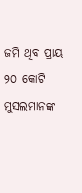ଜମି ଥିବ ପ୍ରାୟ ୨୦ କୋଟି ମୁସଲମାନଙ୍କ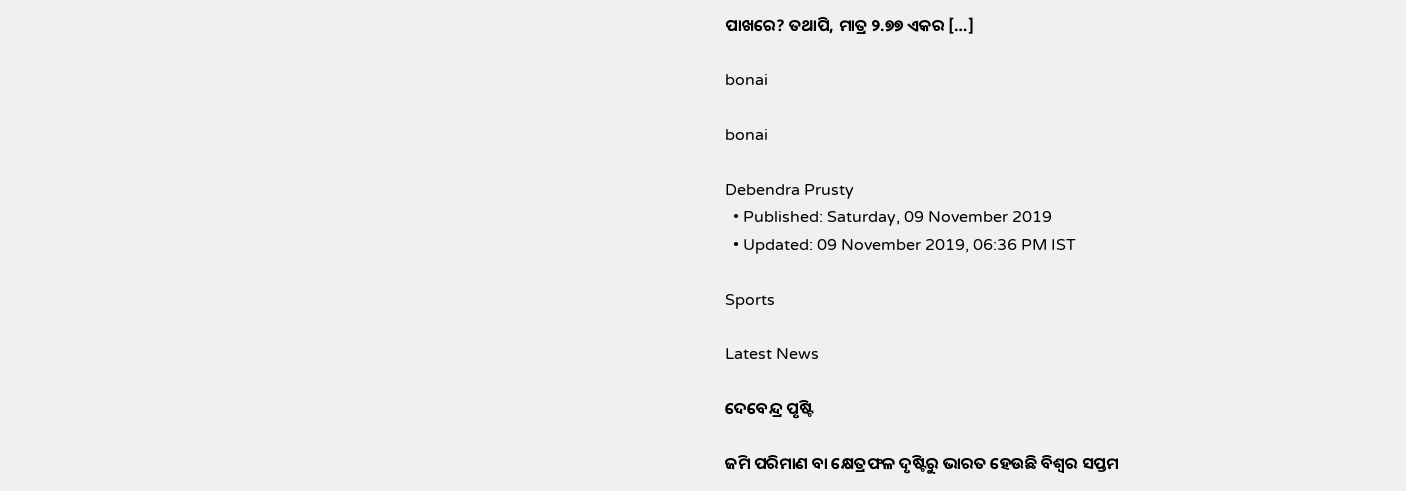ପାଖରେ? ତଥାପି, ମାତ୍ର ୨.୭୭ ଏକର […]

bonai

bonai

Debendra Prusty
  • Published: Saturday, 09 November 2019
  • Updated: 09 November 2019, 06:36 PM IST

Sports

Latest News

ଦେବେନ୍ଦ୍ର ପୃଷ୍ଟି

ଜମି ପରିମାଣ ବା କ୍ଷେତ୍ରଫଳ ଦୃଷ୍ଟିରୁ ଭାରତ ହେଉଛି ବିଶ୍ୱର ସପ୍ତମ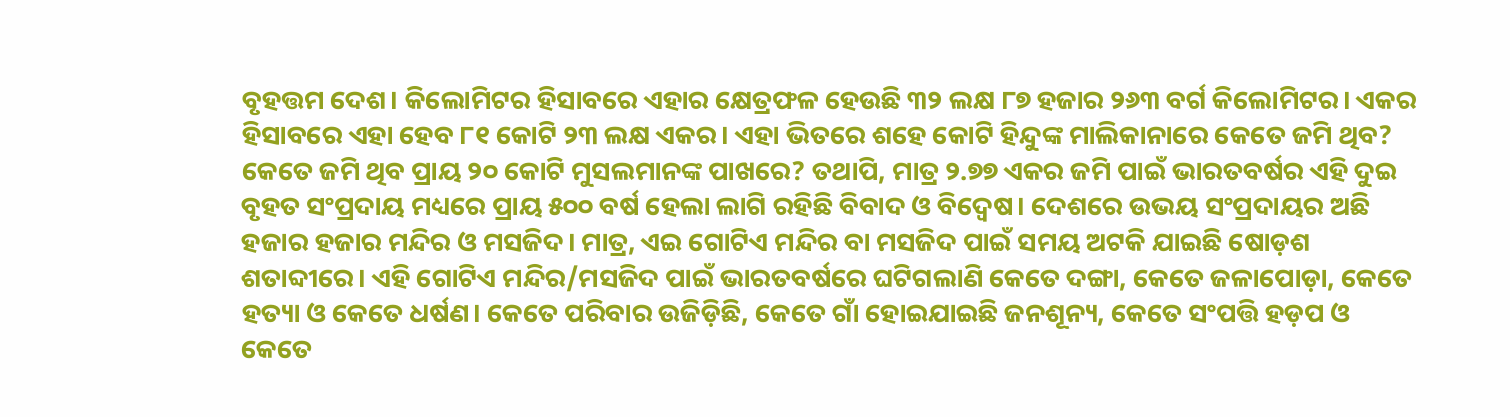ବୃହତ୍ତମ ଦେଶ। କିଲୋମିଟର ହିସାବରେ ଏହାର କ୍ଷେତ୍ରଫଳ ହେଉଛି ୩୨ ଲକ୍ଷ ୮୭ ହଜାର ୨୬୩ ବର୍ଗ କିଲୋମିଟର। ଏକର ହିସାବରେ ଏହା ହେବ ୮୧ କୋଟି ୨୩ ଲକ୍ଷ ଏକର। ଏହା ଭିତରେ ଶହେ କୋଟି ହିନ୍ଦୁଙ୍କ ମାଲିକାନାରେ କେତେ ଜମି ଥିବ? କେତେ ଜମି ଥିବ ପ୍ରାୟ ୨୦ କୋଟି ମୁସଲମାନଙ୍କ ପାଖରେ? ତଥାପି, ମାତ୍ର ୨.୭୭ ଏକର ଜମି ପାଇଁ ଭାରତବର୍ଷର ଏହି ଦୁଇ ବୃହତ ସଂପ୍ରଦାୟ ମଧ୍ୟରେ ପ୍ରାୟ ୫୦୦ ବର୍ଷ ହେଲା ଲାଗି ରହିଛି ବିବାଦ ଓ ବିଦ୍ୱେଷ। ଦେଶରେ ଉଭୟ ସଂପ୍ରଦାୟର ଅଛି ହଜାର ହଜାର ମନ୍ଦିର ଓ ମସଜିଦ। ମାତ୍ର, ଏଇ ଗୋଟିଏ ମନ୍ଦିର ବା ମସଜିଦ ପାଇଁ ସମୟ ଅଟକି ଯାଇଛି ଷୋଡ଼ଶ ଶତାବ୍ଦୀରେ। ଏହି ଗୋଟିଏ ମନ୍ଦିର/ମସଜିଦ ପାଇଁ ଭାରତବର୍ଷରେ ଘଟିଗଲାଣି କେତେ ଦଙ୍ଗା, କେତେ ଜଳାପୋଡ଼ା, କେତେ ହତ୍ୟା ଓ କେତେ ଧର୍ଷଣ। କେତେ ପରିବାର ଉଜିଡ଼ିଛି, କେତେ ଗାଁ ହୋଇଯାଇଛି ଜନଶୂନ୍ୟ, କେତେ ସଂପତ୍ତି ହଡ଼ପ ଓ କେତେ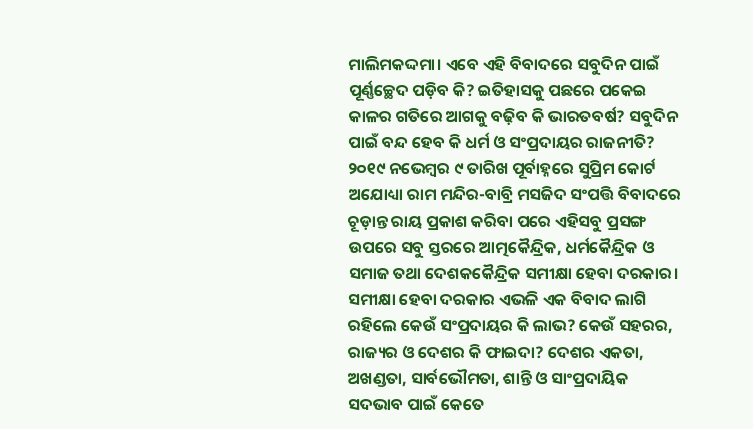ମାଲିମକଦ୍ଦମା। ଏବେ ଏହି ବିବାଦରେ ସବୁଦିନ ପାଇଁ ପୂର୍ଣ୍ଣଚ୍ଛେଦ ପଡ଼ିବ କି? ଇତିହାସକୁ ପଛରେ ପକେଇ କାଳର ଗତିରେ ଆଗକୁ ବଢ଼ିବ କି ଭାରତବର୍ଷ? ସବୁଦିନ ପାଇଁ ବନ୍ଦ ହେବ କି ଧର୍ମ ଓ ସଂପ୍ରଦାୟର ରାଜନୀତି? ୨୦୧୯ ନଭେମ୍ବର ୯ ତାରିଖ ପୂର୍ବାହ୍ନରେ ସୁପ୍ରିମ କୋର୍ଟ ଅଯୋଧ୍ୟା ରାମ ମନ୍ଦିର-ବାବ୍ରି ମସଜିଦ ସଂପତ୍ତି ବିବାଦରେ ଚୂଡ଼ାନ୍ତ ରାୟ ପ୍ରକାଶ କରିବା ପରେ ଏହିସବୁ ପ୍ରସଙ୍ଗ ଉପରେ ସବୁ ସ୍ତରରେ ଆତ୍ମକୈନ୍ଦ୍ରିକ, ଧର୍ମକୈନ୍ଦ୍ରିକ ଓ ସମାଜ ତଥା ଦେଶକକୈନ୍ଦ୍ରିକ ସମୀକ୍ଷା ହେବା ଦରକାର। ସମୀକ୍ଷା ହେବା ଦରକାର ଏଭଳି ଏକ ବିବାଦ ଲାଗି ରହିଲେ କେଉଁ ସଂପ୍ରଦାୟର କି ଲାଭ? କେଉଁ ସହରର, ରାଜ୍ୟର ଓ ଦେଶର କି ଫାଇଦା? ଦେଶର ଏକତା, ଅଖଣ୍ଡତା, ସାର୍ବଭୌମତା, ଶାନ୍ତି ଓ ସାଂପ୍ରଦାୟିକ ସଦଭାବ ପାଇଁ କେତେ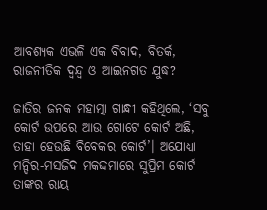ଆବଶ୍ୟକ ଏଭଳି ଏକ ବିବାଦ, ବିତର୍କ, ରାଜନୀତିକ ଦ୍ୱନ୍ଦ୍ୱ ଓ ଆଇନଗତ ଯୁଦ୍ଧ?

ଜାତିର ଜନକ ମହାତ୍ମା ଗାନ୍ଧୀ କହିଥିଲେ, ‘ସବୁ କୋର୍ଟ ଉପରେ ଆଉ ଗୋଟେ କୋର୍ଟ ଅଛି, ତାହା ହେଉଛି ବିବେକର କୋର୍ଟ’। ଅଯୋଧ୍ୟା ମନ୍ଦିର-ମସଜିଦ ମକଦ୍ଦମାରେ ସୁପ୍ରିମ କୋର୍ଟ ତାଙ୍କର ରାୟ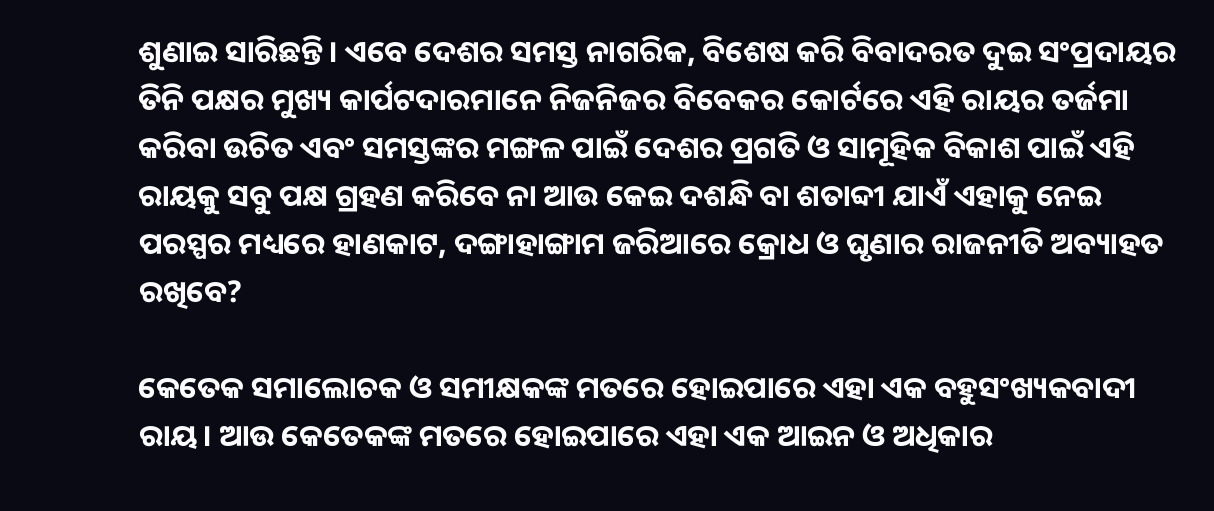ଶୁଣାଇ ସାରିଛନ୍ତି। ଏବେ ଦେଶର ସମସ୍ତ ନାଗରିକ, ବିଶେଷ କରି ବିବାଦରତ ଦୁଇ ସଂପ୍ରଦାୟର ତିନି ପକ୍ଷର ମୁଖ୍ୟ କାର୍ପଟଦାରମାନେ ନିଜନିଜର ବିବେକର କୋର୍ଟରେ ଏହି ରାୟର ତର୍ଜମା କରିବା ଉଚିତ ଏବଂ ସମସ୍ତଙ୍କର ମଙ୍ଗଳ ପାଇଁ ଦେଶର ପ୍ରଗତି ଓ ସାମୂହିକ ବିକାଶ ପାଇଁ ଏହି ରାୟକୁ ସବୁ ପକ୍ଷ ଗ୍ରହଣ କରିବେ ନା ଆଉ କେଇ ଦଶନ୍ଧି ବା ଶତାବ୍ଦୀ ଯାଏଁ ଏହାକୁ ନେଇ ପରସ୍ପର ମଧ୍ୟରେ ହାଣକାଟ, ଦଙ୍ଗାହାଙ୍ଗାମ ଜରିଆରେ କ୍ରୋଧ ଓ ଘୃଣାର ରାଜନୀତି ଅବ୍ୟାହତ ରଖିବେ?

କେତେକ ସମାଲୋଚକ ଓ ସମୀକ୍ଷକଙ୍କ ମତରେ ହୋଇପାରେ ଏହା ଏକ ବହୁସଂଖ୍ୟକବାଦୀ ରାୟ। ଆଉ କେତେକଙ୍କ ମତରେ ହୋଇପାରେ ଏହା ଏକ ଆଇନ ଓ ଅଧିକାର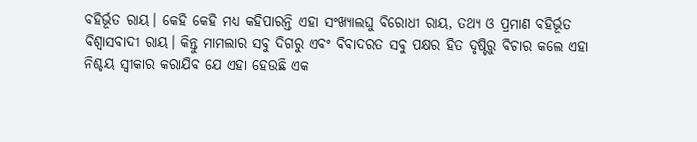ବହିର୍ଭୂତ ରାୟ। କେହି କେହି ମଧ୍ୟ କହିପାରନ୍ତି ଏହା ସଂଖ୍ୟାଲଘୁ ବିରୋଧୀ ରାୟ, ତଥ୍ୟ ଓ ପ୍ରମାଣ ବହିର୍ଭୂତ ବିଶ୍ୱାସବାଦୀ ରାୟ। କିନ୍ତୁ ମାମଲାର ସବୁ ଦିଗରୁ ଏବଂ ବିବାଦରତ ସବୁ ପକ୍ଷର ହିତ ଦୃଷ୍ଟିରୁ ବିଚାର କଲେ ଏହା ନିଶ୍ଚୟ ସ୍ୱୀକାର କରାଯିବ ଯେ ଏହା ହେଉଛି ଏକ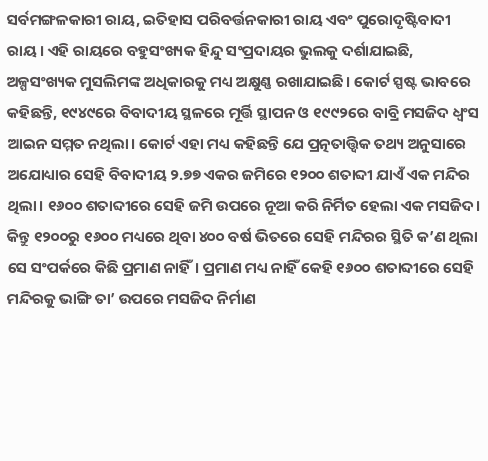ସର୍ବମଙ୍ଗଳକାରୀ ରାୟ, ଇତିହାସ ପରିବର୍ତ୍ତନକାରୀ ରାୟ ଏବଂ ପୁରୋଦୃଷ୍ଟିବାଦୀ ରାୟ। ଏହି ରାୟରେ ବହୁସଂଖ୍ୟକ ହିନ୍ଦୁ ସଂପ୍ରଦାୟର ଭୁଲକୁ ଦର୍ଶାଯାଇଛି, ଅଳ୍ପସଂଖ୍ୟକ ମୁସଲିମଙ୍କ ଅଧିକାରକୁ ମଧ୍ୟ ଅକ୍ଷୁଣ୍ଣ ରଖାଯାଇଛି। କୋର୍ଟ ସ୍ପଷ୍ଟ ଭାବରେ କହିଛନ୍ତି, ୧୯୪୯ରେ ବିବାଦୀୟ ସ୍ଥଳରେ ମୂର୍ତ୍ତି ସ୍ଥାପନ ଓ ୧୯୯୨ରେ ବାବ୍ରି ମସଜିଦ ଧ୍ୱଂସ ଆଇନ ସମ୍ମତ ନଥିଲା। କୋର୍ଟ ଏହା ମଧ୍ୟ କହିଛନ୍ତି ଯେ ପ୍ରତ୍ନତାତ୍ତ୍ୱିକ ତଥ୍ୟ ଅନୁସାରେ ଅଯୋଧ୍ୟାର ସେହି ବିବାଦୀୟ ୨.୭୭ ଏକର ଜମିରେ ୧୨୦୦ ଶତାବ୍ଦୀ ଯାଏଁ ଏକ ମନ୍ଦିର ଥିଲା। ୧୬୦୦ ଶତାବ୍ଦୀରେ ସେହି ଜମି ଉପରେ ନୂଆ କରି ନିର୍ମିତ ହେଲା ଏକ ମସଜିଦ। କିନ୍ତୁ ୧୨୦୦ରୁ ୧୬୦୦ ମଧ୍ୟରେ ଥିବା ୪୦୦ ବର୍ଷ ଭିତରେ ସେହି ମନ୍ଦିରର ସ୍ଥିତି କ’ଣ ଥିଲା ସେ ସଂପର୍କରେ କିଛି ପ୍ରମାଣ ନାହିଁ। ପ୍ରମାଣ ମଧ୍ୟ ନାହିଁ କେହି ୧୬୦୦ ଶତାବ୍ଦୀରେ ସେହି ମନ୍ଦିରକୁ ଭାଙ୍ଗି ତା’ ଉପରେ ମସଜିଦ ନିର୍ମାଣ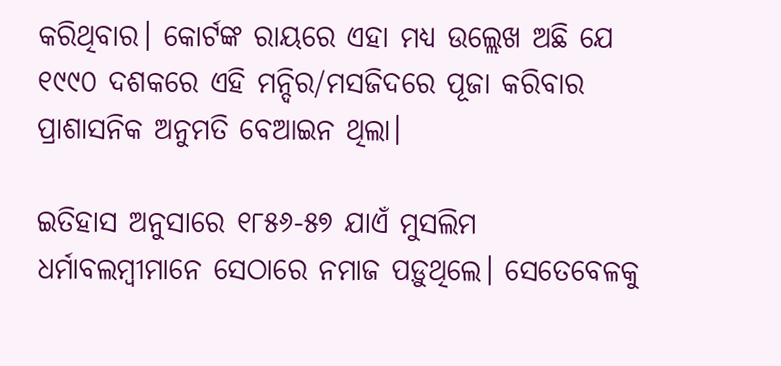କରିଥିବାର। କୋର୍ଟଙ୍କ ରାୟରେ ଏହା ମଧ୍ୟ ଉଲ୍ଲେଖ ଅଛି ଯେ ୧୯୯୦ ଦଶକରେ ଏହି ମନ୍ଦିର/ମସଜିଦରେ ପୂଜା କରିବାର ପ୍ରାଶାସନିକ ଅନୁମତି ବେଆଇନ ଥିଲା।

ଇତିହାସ ଅନୁସାରେ ୧୮୫୬-୫୭ ଯାଏଁ ମୁସଲିମ ଧର୍ମାବଲମ୍ବୀମାନେ ସେଠାରେ ନମାଜ ପଡ଼ୁଥିଲେ। ସେତେବେଳକୁ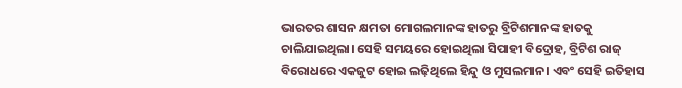ଭାରତର ଶାସନ କ୍ଷମତା ମୋଗଲମାନଙ୍କ ହାତରୁ ବ୍ରିଟିଶମାନଙ୍କ ହାତକୁ ଚାଲିଯାଇଥିଲା। ସେହି ସମୟରେ ହୋଇଥିଲା ସିପାହୀ ବିଦ୍ରୋହ, ବ୍ରିଟିଶ ରାଜ୍‌ ବିରୋଧରେ ଏକଜୁଟ ହୋଇ ଲଢ଼ିଥିଲେ ହିନ୍ଦୁ ଓ ମୁସଲମାନ। ଏବଂ ସେହି ଇତିହାସ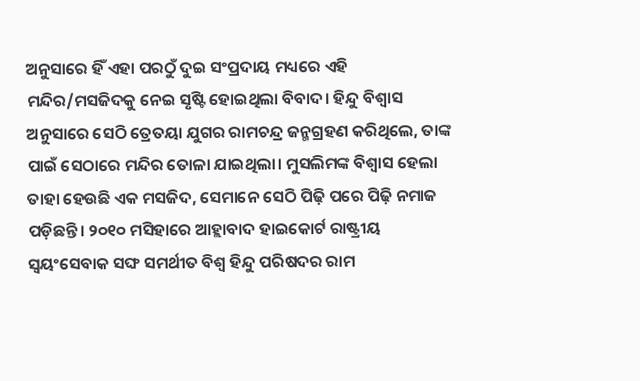ଅନୁସାରେ ହିଁ ଏହା ପରଠୁଁ ଦୁଇ ସଂପ୍ରଦାୟ ମଧ୍ୟରେ ଏହି ମନ୍ଦିର/ମସଜିଦକୁ ନେଇ ସୃଷ୍ଟି ହୋଇଥିଲା ବିବାଦ। ହିନ୍ଦୁ ବିଶ୍ୱାସ ଅନୁସାରେ ସେଠି ତ୍ରେତୟା ଯୁଗର ରାମଚନ୍ଦ୍ର ଜନ୍ମଗ୍ରହଣ କରିଥିଲେ, ତାଙ୍କ ପାଇଁ ସେଠାରେ ମନ୍ଦିର ତୋଳା ଯାଇଥିଲା। ମୁସଲିମଙ୍କ ବିଶ୍ୱାସ ହେଲା ତାହା ହେଉଛି ଏକ ମସଜିଦ, ସେମାନେ ସେଠି ପିଢ଼ି ପରେ ପିଢ଼ି ନମାଜ ପଡ଼ିଛନ୍ତି। ୨୦୧୦ ମସିହାରେ ଆହ୍ଲାବାଦ ହାଇକୋର୍ଟ ରାଷ୍ଟ୍ରୀୟ ସ୍ୱୟଂସେବାକ ସଙ୍ଘ ସମର୍ଥୀତ ବିଶ୍ୱ ହିନ୍ଦୁ ପରିଷଦର ରାମ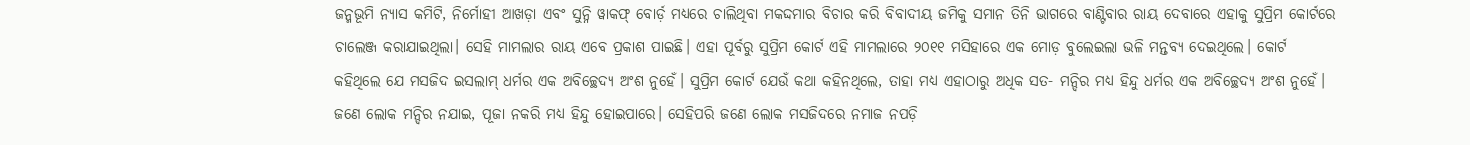ଜନ୍ମଭୂମି ନ୍ୟାସ କମିଟି, ନିର୍ମୋହୀ ଆଖଡ଼ା ଏବଂ ସୁନ୍ନି ୱାକଫ୍‌ ବୋର୍ଡ଼ ମଧ୍ୟରେ ଚାଲିଥିବା ମକଦ୍ଦମାର ବିଚାର କରି ବିବାଦୀୟ ଜମିକୁ ସମାନ ତିନି ଭାଗରେ ବାଣ୍ଟିବାର ରାୟ ଦେବାରେ ଏହାକୁ ସୁପ୍ରିମ କୋର୍ଟରେ ଚାଲେଞ୍ଜ କରାଯାଇଥିଲା। ସେହି ମାମଲାର ରାୟ ଏବେ ପ୍ରକାଶ ପାଇଛି। ଏହା ପୂର୍ବରୁ ସୁପ୍ରିମ କୋର୍ଟ ଏହି ମାମଲାରେ ୨୦୧୧ ମସିହାରେ ଏକ ମୋଡ଼ ବୁଲେଇଲା ଭଳି ମନ୍ତବ୍ୟ ଦେଇଥିଲେ। କୋର୍ଟ କହିଥିଲେ ଯେ ମସଜିଦ ଇସଲାମ୍‌ ଧର୍ମର ଏକ ଅବିଚ୍ଛେଦ୍ୟ ଅଂଶ ନୁହେଁ। ସୁପ୍ରିମ କୋର୍ଟ ଯେଉଁ କଥା କହିନଥିଲେ, ତାହା ମଧ୍ୟ ଏହାଠାରୁ ଅଧିକ ସତ- ମନ୍ଦିର ମଧ୍ୟ ହିନ୍ଦୁ ଧର୍ମର ଏକ ଅବିଚ୍ଛେଦ୍ୟ ଅଂଶ ନୁହେଁ। ଜଣେ ଲୋକ ମନ୍ଦିର ନଯାଇ, ପୂଜା ନକରି ମଧ୍ୟ ହିନ୍ଦୁ ହୋଇପାରେ। ସେହିପରି ଜଣେ ଲୋକ ମସଜିଦରେ ନମାଜ ନପଡ଼ି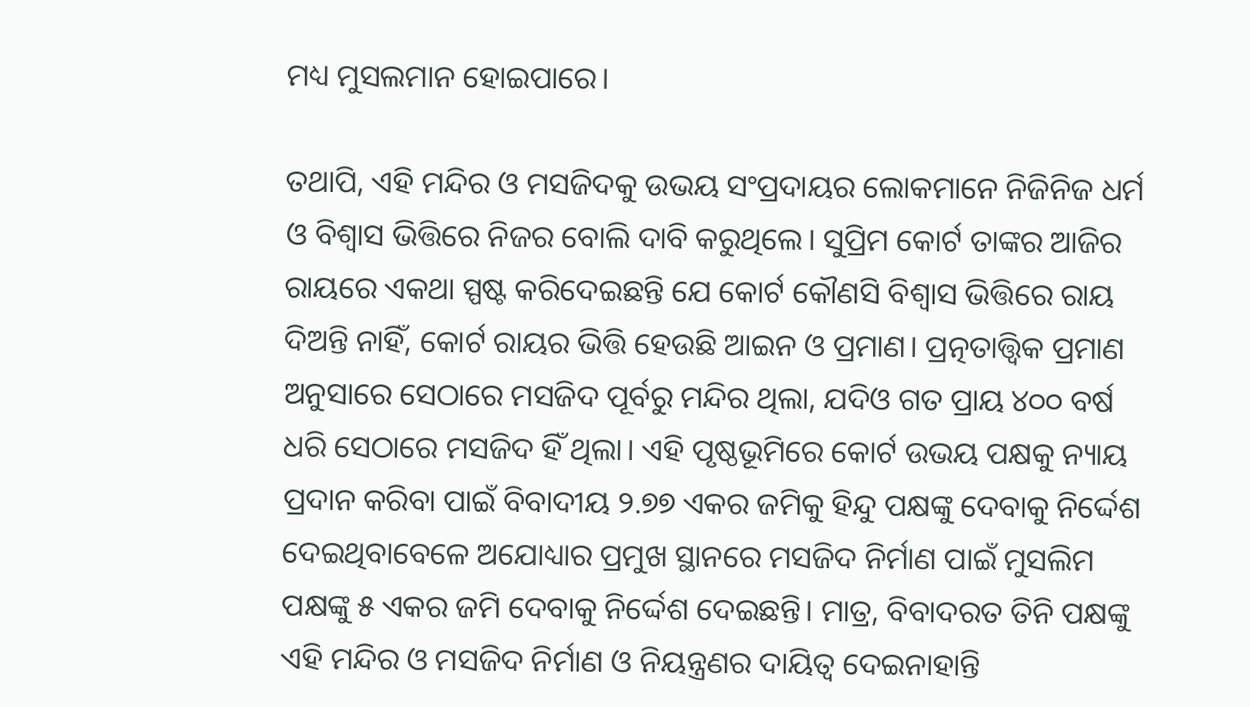ମଧ୍ୟ ମୁସଲମାନ ହୋଇପାରେ।

ତଥାପି, ଏହି ମନ୍ଦିର ଓ ମସଜିଦକୁ ଉଭୟ ସଂପ୍ରଦାୟର ଲୋକମାନେ ନିଜିନିଜ ଧର୍ମ ଓ ବିଶ୍ୱାସ ଭିତ୍ତିରେ ନିଜର ବୋଲି ଦାବି କରୁଥିଲେ। ସୁପ୍ରିମ କୋର୍ଟ ତାଙ୍କର ଆଜିର ରାୟରେ ଏକଥା ସ୍ପଷ୍ଟ କରିଦେଇଛନ୍ତି ଯେ କୋର୍ଟ କୌଣସି ବିଶ୍ୱାସ ଭିତ୍ତିରେ ରାୟ ଦିଅନ୍ତି ନାହିଁ, କୋର୍ଟ ରାୟର ଭିତ୍ତି ହେଉଛି ଆଇନ ଓ ପ୍ରମାଣ। ପ୍ରତ୍ନତାତ୍ତ୍ୱିକ ପ୍ରମାଣ ଅନୁସାରେ ସେଠାରେ ମସଜିଦ ପୂର୍ବରୁ ମନ୍ଦିର ଥିଲା, ଯଦିଓ ଗତ ପ୍ରାୟ ୪୦୦ ବର୍ଷ ଧରି ସେଠାରେ ମସଜିଦ ହିଁ ଥିଲା। ଏହି ପୃଷ୍ଠଭୂମିରେ କୋର୍ଟ ଉଭୟ ପକ୍ଷକୁ ନ୍ୟାୟ ପ୍ରଦାନ କରିବା ପାଇଁ ବିବାଦୀୟ ୨.୭୭ ଏକର ଜମିକୁ ହିନ୍ଦୁ ପକ୍ଷଙ୍କୁ ଦେବାକୁ ନିର୍ଦ୍ଦେଶ ଦେଇଥିବାବେଳେ ଅଯୋଧ୍ୟାର ପ୍ରମୁଖ ସ୍ଥାନରେ ମସଜିଦ ନିର୍ମାଣ ପାଇଁ ମୁସଲିମ ପକ୍ଷଙ୍କୁ ୫ ଏକର ଜମି ଦେବାକୁ ନିର୍ଦ୍ଦେଶ ଦେଇଛନ୍ତି। ମାତ୍ର, ବିବାଦରତ ତିନି ପକ୍ଷଙ୍କୁ ଏହି ମନ୍ଦିର ଓ ମସଜିଦ ନିର୍ମାଣ ଓ ନିୟନ୍ତ୍ରଣର ଦାୟିତ୍ୱ ଦେଇନାହାନ୍ତି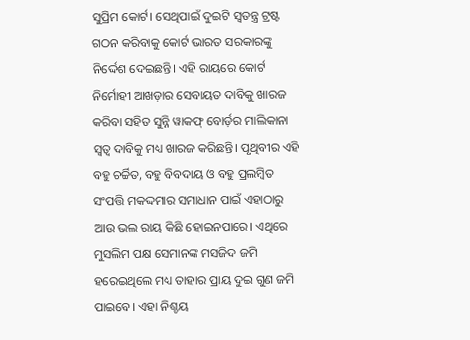ସୁପ୍ରିମ କୋର୍ଟ। ସେଥିପାଇଁ ଦୁଇଟି ସ୍ୱତନ୍ତ୍ର ଟ୍ରଷ୍ଟ ଗଠନ କରିବାକୁ କୋର୍ଟ ଭାରତ ସରକାରଙ୍କୁ ନିର୍ଦ୍ଦେଶ ଦେଇଛନ୍ତି। ଏହି ରାୟରେ କୋର୍ଟ ନିର୍ମୋହୀ ଆଖଡ଼ାର ସେବାୟତ ଦାବିକୁ ଖାରଜ କରିବା ସହିତ ସୁନ୍ନି ୱାକଫ୍‌ ବୋର୍ଡ଼ର ମାଲିକାନା ସ୍ୱତ୍ୱ ଦାବିକୁ ମଧ୍ୟ ଖାରଜ କରିଛନ୍ତି। ପୃଥିବୀର ଏହି ବହୁ ଚର୍ଚ୍ଚିତ, ବହୁ ବିବଦାୟ ଓ ବହୁ ପ୍ରଲମ୍ବିତ ସଂପତ୍ତି ମକଦ୍ଦମାର ସମାଧାନ ପାଇଁ ଏହାଠାରୁ ଆଉ ଭଲ ରାୟ କିଛି ହୋଇନପାରେ। ଏଥିରେ ମୁସଲିମ ପକ୍ଷ ସେମାନଙ୍କ ମସଜିଦ ଜମି ହରେଇଥିଲେ ମଧ୍ୟ ତାହାର ପ୍ରାୟ ଦୁଇ ଗୁଣ ଜମି ପାଇବେ। ଏହା ନିଶ୍ଚୟ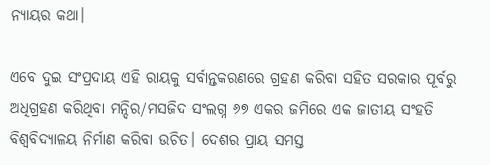ନ୍ୟାୟର କଥା।

ଏବେ ଦୁଇ ସଂପ୍ରଦାୟ ଏହି ରାୟକୁ ସର୍ବାନ୍ତକରଣରେ ଗ୍ରହଣ କରିବା ସହିତ ସରକାର ପୂର୍ବରୁ ଅଧିଗ୍ରହଣ କରିଥିବା ମନ୍ଦିର/ମସଜିଦ ସଂଲଗ୍ନ ୬୭ ଏକର ଜମିରେ ଏକ ଜାତୀୟ ସଂହତି ବିଶ୍ୱବିଦ୍ୟାଳୟ ନିର୍ମାଣ କରିବା ଉଚିତ। ଦେଶର ପ୍ରାୟ ସମସ୍ତ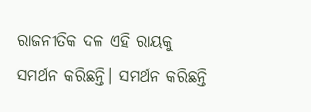ରାଜନୀତିକ ଦଳ ଏହି ରାୟକୁ ସମର୍ଥନ କରିଛନ୍ତି। ସମର୍ଥନ କରିଛନ୍ତି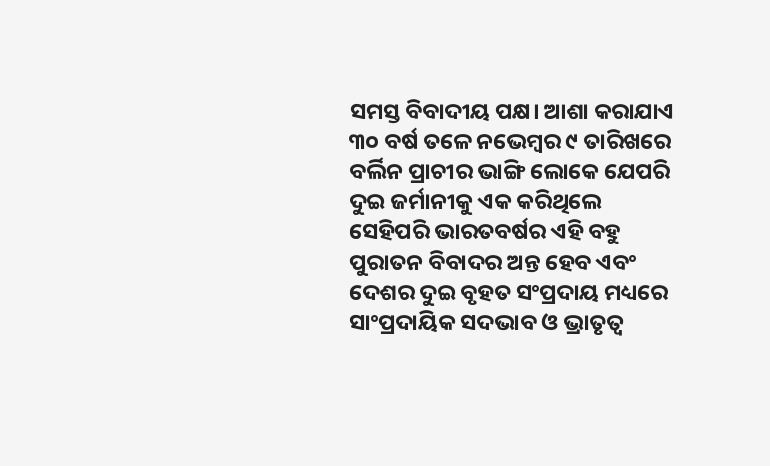ସମସ୍ତ ବିବାଦୀୟ ପକ୍ଷ। ଆଶା କରାଯାଏ ୩୦ ବର୍ଷ ତଳେ ନଭେମ୍ବର ୯ ତାରିଖରେ ବର୍ଲିନ ପ୍ରାଚୀର ଭାଙ୍ଗି ଲୋକେ ଯେପରି ଦୁଇ ଜର୍ମାନୀକୁ ଏକ କରିଥିଲେ ସେହିପରି ଭାରତବର୍ଷର ଏହି ବହୁ ପୁରାତନ ବିବାଦର ଅନ୍ତ ହେବ ଏବଂ ଦେଶର ଦୁଇ ବୃହତ ସଂପ୍ରଦାୟ ମଧ୍ୟରେ ସାଂପ୍ରଦାୟିକ ସଦଭାବ ଓ ଭ୍ରାତୃତ୍ୱ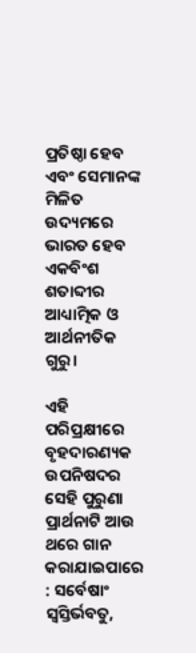ପ୍ରତିଷ୍ଠା ହେବ ଏବଂ ସେମାନଙ୍କ ମିଳିତ ଉଦ୍ୟମରେ ଭାରତ ହେବ ଏକବିଂଶ ଶତାବ୍ଦୀର ଆଧ୍ୟାତ୍ମିକ ଓ ଆର୍ଥନୀତିକ ଗୁରୁ।

ଏହି ପରିପ୍ରକ୍ଷୀରେ ବୃହଦାରଣ୍ୟକ ଉପନିଷଦର ସେହି ପୁରୁଣା ପ୍ରାର୍ଥନାଟି ଆଉ ଥରେ ଗାନ କରାଯାଇପାରେ : ସର୍ବେଷାଂ ସ୍ୱସ୍ତିର୍ଭବତୁ,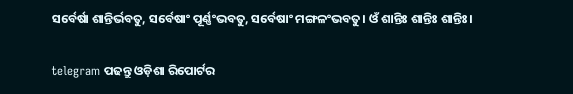ସର୍ବେର୍ଷା ଶାନ୍ତିର୍ଭବତୁ, ସର୍ବେଷାଂ ପୂର୍ଣ୍ଣଂଭବତୁ, ସର୍ବେଷାଂ ମଙ୍ଗଳଂଭବତୁ। ଓଁ ଶାନ୍ତିଃ ଶାନ୍ତିଃ ଶାନ୍ତିଃ।

telegram ପଢନ୍ତୁ ଓଡ଼ିଶା ରିପୋର୍ଟର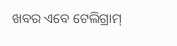ଖବର ଏବେ ଟେଲିଗ୍ରାମ୍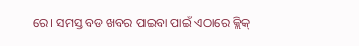ରେ। ସମସ୍ତ ବଡ ଖବର ପାଇବା ପାଇଁ ଏଠାରେ କ୍ଲିକ୍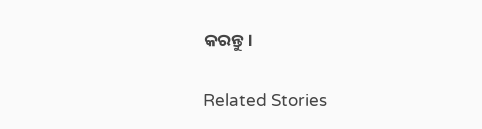କରନ୍ତୁ।

Related Stories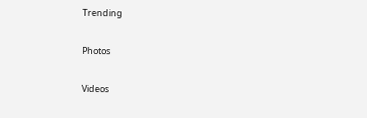Trending

Photos

Videos